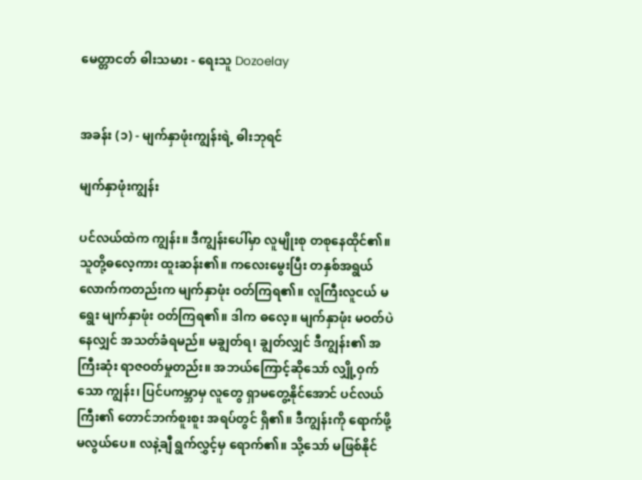မေတ္တာငတ် ဓါးသမား - ရေးသူ Dozoelay


အခန်း (၁) - မျက်နှာဖုံးကျွန်းရဲ့ ဓါးဘုရင်

မျက်နှာဖုံးကျွန်း

ပင်လယ်ထဲက ကျွန်း။ ဒီကျွန်းပေါ်မှာ လူမျိုးစု တစုနေထိုင်၏။ သူတို့ဓလေ့ကား ထူးဆန်း၏။ ကလေးမွေးပြီး တနှစ်အရွယ်လောက်ကတည်းက မျက်နှာဖုံး ဝတ်ကြရ၏။ လူကြီးလူငယ် မရွေး မျက်နှာဖုံး ဝတ်ကြရ၏။ ဒါက ဓလေ့။ မျက်နှာဖုံး မဝတ်ပဲ နေလျှင် အသတ်ခံရမည်။ မချွတ်ရ၊ ချွတ်လျှင် ဒီကျွန်း၏ အကြီးဆုံး ရာဇဝတ်မှုတည်း။ အဘယ်ကြောင့်ဆိုသော် လျှို့ဝှက်သော ကျွန်း၊ ပြင်ပကမ္ဘာမှ လူတွေ ရှာမတွေ့နိုင်အောင် ပင်လယ်ကြီး၏ တောင်ဘက်စူးစူး အရပ်တွင် ရှိ၏။ ဒီကျွန်းကို ရောက်ဖို့ မလွယ်ပေ။ လနဲ့ချီ ရွက်လွှင့်မှ ရောက်၏။ သို့သော် မဖြစ်နိုင်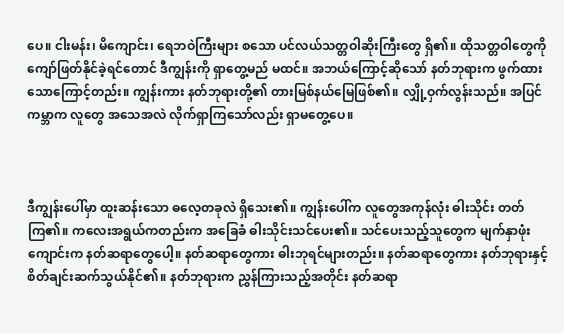ပေ။ ငါးမန်း၊ မိကျောင်း၊ ရေဘဝဲကြီးများ စသော ပင်လယ်သတ္တဝါဆိုးကြီးတွေ ရှိ၏။ ထိုသတ္တဝါတွေကို ကျော်ဖြတ်နိုင်ခဲ့ရင်တောင် ဒီကျွန်းကို ရှာတွေ့မည် မထင်။ အဘယ်ကြောင့်ဆိုသော် နတ်ဘုရားက ဖွက်ထားသောကြောင့်တည်း။ ကျွန်းကား နတ်ဘုရားတို့၏ တားမြစ်နယ်မြေဖြစ်၏။ လျှို့ဝှက်လွန်းသည်။ အပြင်ကမ္ဘာက လူတွေ အသေအလဲ လိုက်ရှာကြသော်လည်း ရှာမတွေ့ပေ။



ဒီကျွန်းပေါ်မှာ ထူးဆန်းသော ဓလေ့တခုလဲ ရှိသေး၏။ ကျွန်းပေါ်က လူတွေအကုန်လုံး ဓါးသိုင်း တတ်ကြ၏။ ကလေးအရွယ်ကတည်းက အခြေခံ ဓါးသိုင်းသင်ပေး၏။ သင်ပေးသည့်သူတွေက မျက်နှာဖုံးကျောင်းက နတ်ဆရာတွေပေါ့။ နတ်ဆရာတွေကား ဓါးဘုရင်များတည်း။ နတ်ဆရာတွေကား နတ်ဘုရားနှင့် စိတ်ချင်းဆက်သွယ်နိုင်၏။ နတ်ဘုရားက ညွှန်ကြားသည့်အတိုင်း နတ်ဆရာ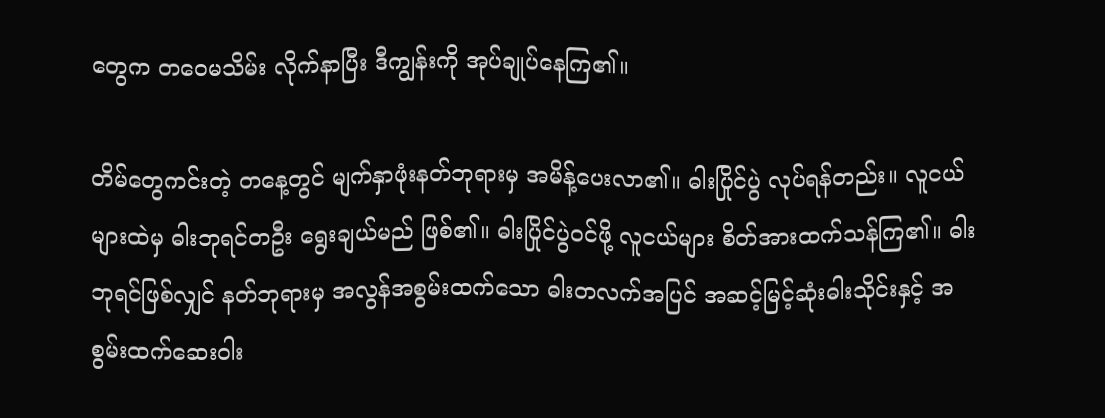တွေက တဝေမသိမ်း လိုက်နာပြီး ဒီကျွန်းကို အုပ်ချုပ်နေကြ၏။

တိမ်တွေကင်းတဲ့ တနေ့တွင် မျက်နှာဖုံးနတ်ဘုရားမှ အမိန့်ပေးလာ၏။ ဓါးပြိုင်ပွဲ လုပ်ရန်တည်း။ လူငယ်များထဲမှ ဓါးဘုရင်တဦး ရွေးချယ်မည် ဖြစ်၏။ ဓါးပြိုင်ပွဲဝင်ဖို့ လူငယ်များ စိတ်အားထက်သန်ကြ၏။ ဓါးဘုရင်ဖြစ်လျှင် နတ်ဘုရားမှ အလွန်အစွမ်းထက်သော ဓါးတလက်အပြင် အဆင့်မြင့်ဆုံးဓါးသိုင်းနှင့် အစွမ်းထက်ဆေးဝါး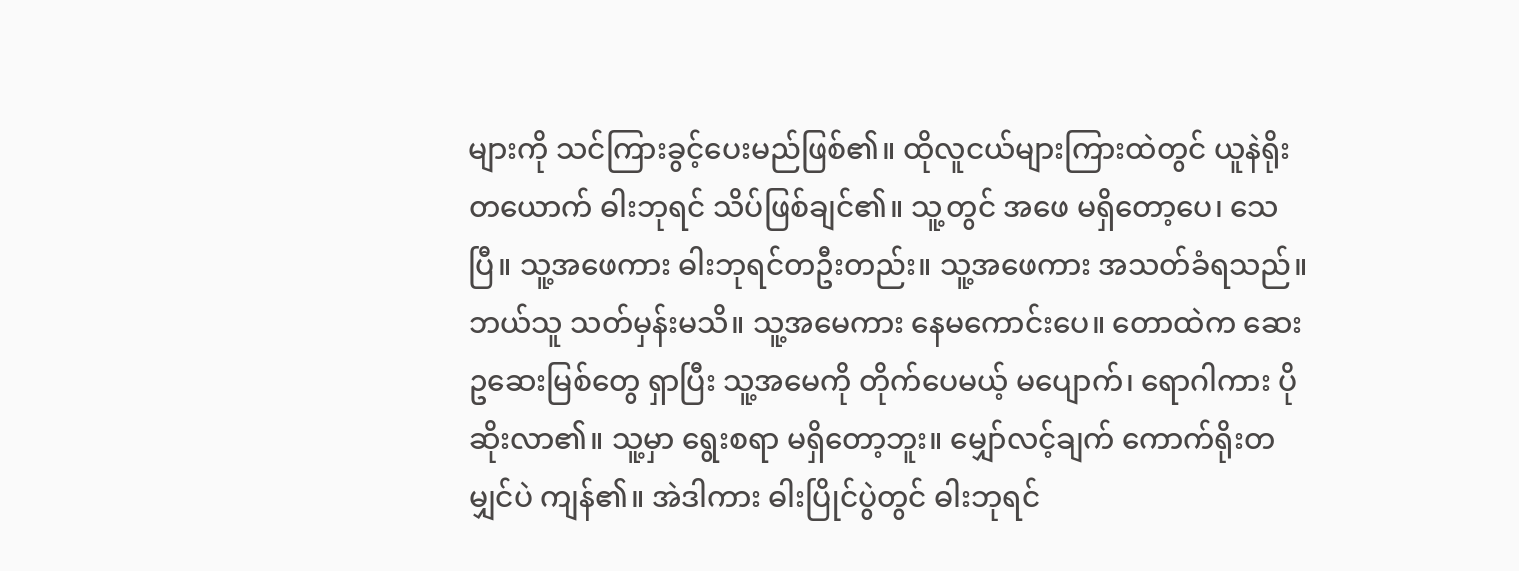များကို သင်ကြားခွင့်ပေးမည်ဖြစ်၏။ ထိုလူငယ်များကြားထဲတွင် ယူနဲရိုးတယောက် ဓါးဘုရင် သိပ်ဖြစ်ချင်၏။ သူ့တွင် အဖေ မရှိတော့ပေ၊ သေပြီ။ သူ့အဖေကား ဓါးဘုရင်တဦးတည်း။ သူ့အဖေကား အသတ်ခံရသည်။ ဘယ်သူ သတ်မှန်းမသိ။ သူ့အမေကား နေမကောင်းပေ။ တောထဲက ဆေးဥဆေးမြစ်တွေ ရှာပြီး သူ့အမေကို တိုက်ပေမယ့် မပျောက်၊ ရောဂါကား ပိုဆိုးလာ၏။ သူ့မှာ ရွေးစရာ မရှိတော့ဘူး။ မျှော်လင့်ချက် ကောက်ရိုးတမျှင်ပဲ ကျန်၏။ အဲဒါကား ဓါးပြိုင်ပွဲတွင် ဓါးဘုရင်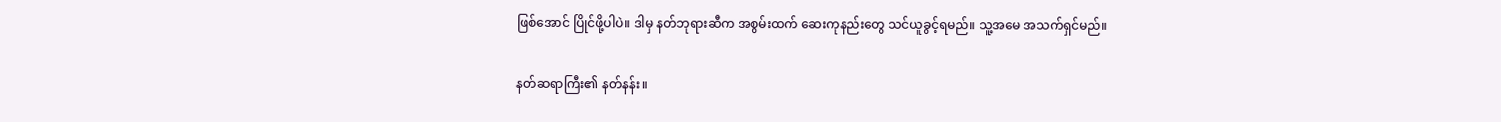ဖြစ်အောင် ပြိုင်ဖို့ပါပဲ။ ဒါမှ နတ်ဘုရားဆီက အစွမ်းထက် ဆေးကုနည်းတွေ သင်ယူခွင့်ရမည်။ သူ့အမေ အသက်ရှင်မည်။

နတ်ဆရာကြီး၏ နတ်နန်း။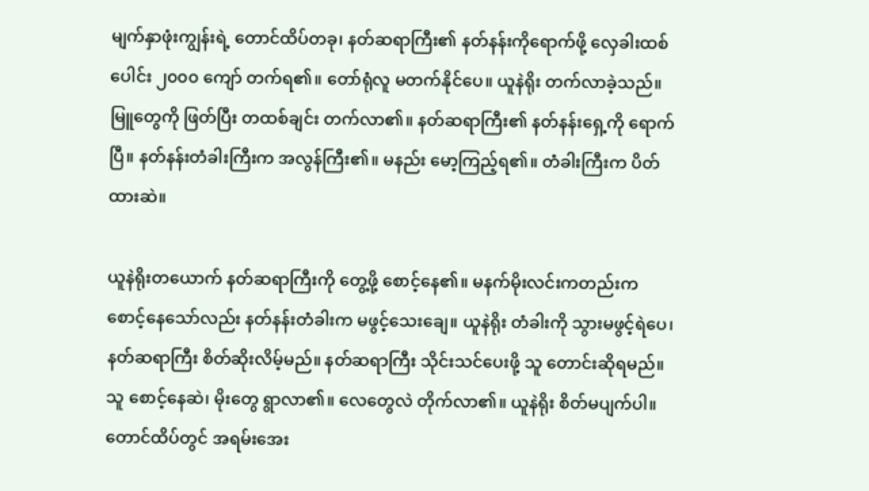မျက်နှာဖုံးကျွန်းရဲ့ တောင်ထိပ်တခု၊ နတ်ဆရာကြီး၏ နတ်နန်းကိုရောက်ဖို့ လှေခါးထစ်ပေါင်း ၂၀၀၀ ကျော် တက်ရ၏။ တော်ရုံလူ မတက်နိုင်ပေ။ ယူနဲရိုး တက်လာခဲ့သည်။ မြူတွေကို ဖြတ်ပြီး တထစ်ချင်း တက်လာ၏။ နတ်ဆရာကြီး၏ နတ်နန်းရှေ့ကို ရောက်ပြီ။ နတ်နန်းတံခါးကြီးက အလွန်ကြီး၏။ မနည်း မော့ကြည့်ရ၏။ တံခါးကြီးက ပိတ်ထားဆဲ။

ယူနဲရိုးတယောက် နတ်ဆရာကြီးကို တွေ့ဖို့ စောင့်နေ၏။ မနက်မိုးလင်းကတည်းက စောင့်နေသော်လည်း နတ်နန်းတံခါးက မဖွင့်သေးချေ။ ယူနဲရိုး တံခါးကို သွားမဖွင့်ရဲပေ၊ နတ်ဆရာကြီး စိတ်ဆိုးလိမ့်မည်။ နတ်ဆရာကြီး သိုင်းသင်ပေးဖို့ သူ တောင်းဆိုရမည်။ သူ စောင့်နေဆဲ၊ မိုးတွေ ရွာလာ၏။ လေတွေလဲ တိုက်လာ၏။ ယူနဲရိုး စိတ်မပျက်ပါ။ တောင်ထိပ်တွင် အရမ်းအေး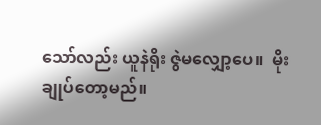သော်လည်း ယူနဲရိုး ဇွဲမလျှော့ပေ။  မိုးချုပ်တော့မည်။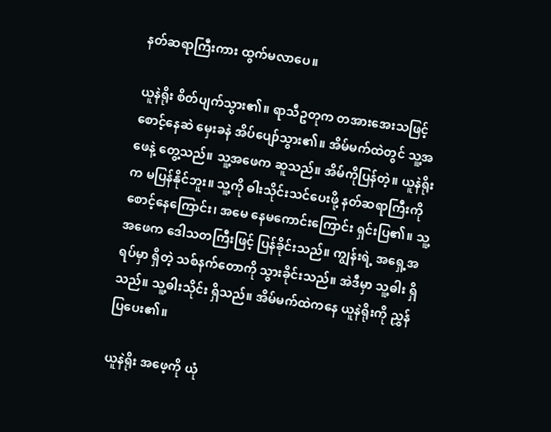နတ်ဆရာကြီးကား ထွက်မလာပေ။

ယူနဲရိုး စိတ်ပျက်သွား၏။ ရာသီဥတုက တအားအေးသဖြင့် စောင့်နေဆဲ မှေးခနဲ အိပ်ပျော်သွား၏။ အိမ်မက်ထဲတွင် သူ့အဖေနဲ့ တွေ့သည်။ သူ့အဖေက ဆူသည်။ အိမ်ကိုပြန်တဲ့။ ယူနဲရိုးက မပြန်နိုင်ဘူး။ သူ့ကို ဓါးသိုင်းသင်ပေးဖို့ နတ်ဆရာကြီးကို စောင့်နေကြောင်း၊ အမေ နေမကောင်းကြောင်း ရှင်းပြ၏။ သူ့အဖေက ဒေါသတကြီးဖြင့် ပြန်ခိုင်းသည်။ ကျွန်းရဲ့ အရှေ့အရပ်မှာ ရှိတဲ့ သစ်နက်တောကို သွားခိုင်းသည်။ အဲဒီမှာ သူ့ဓါး ရှိသည်။ သူ့ဓါးသိုင်း ရှိသည်။ အိမ်မက်ထဲကနေ ယူနဲရိုးကို ညွှန်ပြပေး၏။

ယူနဲရိုး အဖေ့ကို ယုံ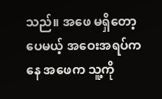သည်။ အဖေ မရှိတော့ပေမယ့် အဝေးအရပ်ကနေ အဖေက သူ့ကို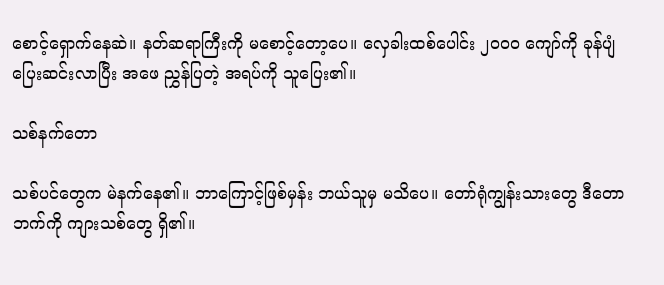စောင့်ရှောက်နေဆဲ။ နတ်ဆရာကြီးကို မစောင့်တော့ပေ။ လှေခါးထစ်ပေါင်း ၂၀၀၀ ကျော်ကို ခုန်ပျံပြေးဆင်းလာပြီး အဖေ ညွှန်ပြတဲ့ အရပ်ကို သူပြေး၏။

သစ်နက်တော

သစ်ပင်တွေက မဲနက်နေ၏။ ဘာကြောင့်ဖြစ်မှန်း ဘယ်သူမှ မသိပေ။ တော်ရုံကျွန်းသားတွေ ဒီတောဘက်ကို ကျားသစ်တွေ ရှိ၏။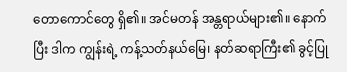တောကောင်တွေ ရှိ၏။ အင်မတန် အန္တရာယ်များ၏။ နောက်ပြီး ဒါက ကျွန်းရဲ့ ကန့်သတ်နယ်မြေ၊ နတ်ဆရာကြီး၏ ခွင့်ပြု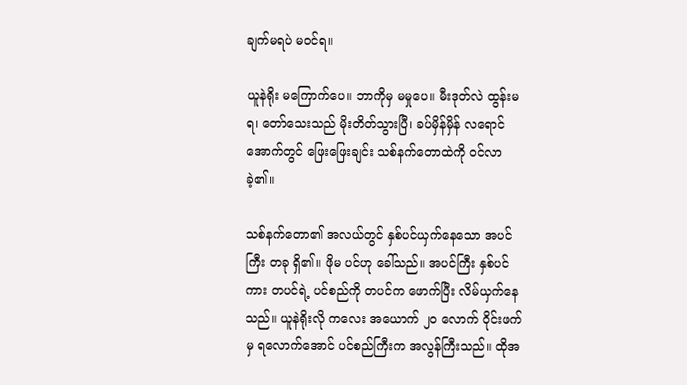ချက်မရပဲ မဝင်ရ။

ယူနဲရိုး မကြောက်ပေ။ ဘာကိုမှ မမှုပေ။ မီးဒုတ်လဲ ထွန်းမရ၊ တော်သေးသည် မိုးတိတ်သွားပြီ၊ ခပ်မှိန်မှိန် လရောင်အောက်တွင် ဖြေးဖြေးချင်း သစ်နက်တောထဲကို ဝင်လာခဲ့၏။

သစ်နက်တော၏ အလယ်တွင် နှစ်ပင်ယှက်နေသော အပင်ကြီး တခု ရှိ၏။ ဖိုမ ပင်ဟု ခေါ်သည်။ အပင်ကြီး နှစ်ပင်ကား တပင်ရဲ့ ပင်စည်ကို တပင်က ဖောက်ပြီး လိမ်ယှက်နေသည်။ ယူနဲရိုးလို ကလေး အယောက် ၂၀ လောက် ဝိုင်းဖက်မှ ရလောက်အောင် ပင်စည်ကြီးက အလွန်ကြီးသည်။ ထိုအ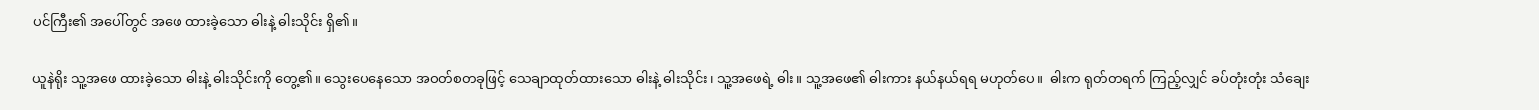ပင်ကြီး၏ အပေါ်တွင် အဖေ ထားခဲ့သော ဓါးနဲ့ ဓါးသိုင်း ရှိ၏။

ယူနဲရိုး သူ့အဖေ ထားခဲ့သော ဓါးနဲ့ ဓါးသိုင်းကို တွေ့၏။ သွေးပေနေသော အဝတ်စတခုဖြင့် သေချာထုတ်ထားသော ဓါးနဲ့ ဓါးသိုင်း၊ သူ့အဖေရဲ့ ဓါး။ သူ့အဖေ၏ ဓါးကား နယ်နယ်ရရ မဟုတ်ပေ။  ဓါးက ရုတ်တရက် ကြည့်လျှင် ခပ်တုံးတုံး သံချေး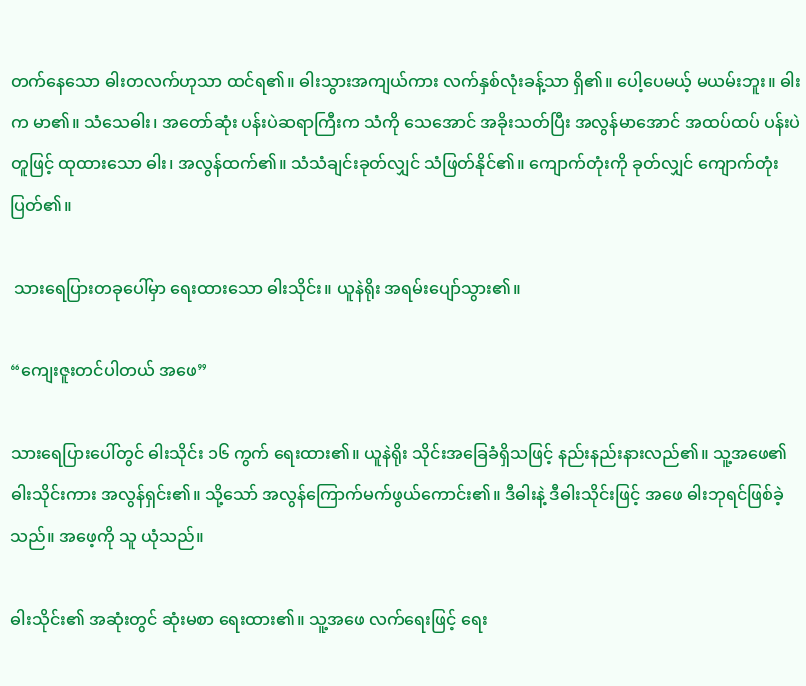တက်နေသော ဓါးတလက်ဟုသာ ထင်ရ၏။ ဓါးသွားအကျယ်ကား လက်နှစ်လုံးခန့်သာ ရှိ၏။ ပေါ့ပေမယ့် မယမ်းဘူး။ ဓါးက မာ၏။ သံသေဓါး၊ အတော်ဆုံး ပန်းပဲဆရာကြီးက သံကို သေအောင် အခိုးသတ်ပြီး အလွန်မာအောင် အထပ်ထပ် ပန်းပဲတူဖြင့် ထုထားသော ဓါး၊ အလွန်ထက်၏။ သံသံချင်းခုတ်လျှင် သံဖြတ်နိုင်၏။ ကျောက်တုံးကို ခုတ်လျှင် ကျောက်တုံးပြတ်၏။

 သားရေပြားတခုပေါ်မှာ ရေးထားသော ဓါးသိုင်း။ ယူနဲရိုး အရမ်းပျော်သွား၏။

“ကျေးဇူးတင်ပါတယ် အဖေ”

သားရေပြားပေါ်တွင် ဓါးသိုင်း ၁၆ ကွက် ရေးထား၏။ ယူနဲရိုး သိုင်းအခြေခံရှိသဖြင့် နည်းနည်းနားလည်၏။ သူ့အဖေ၏ ဓါးသိုင်းကား အလွန်ရှင်း၏။ သို့သော် အလွန်ကြောက်မက်ဖွယ်ကောင်း၏။ ဒီဓါးနဲ့ ဒီဓါးသိုင်းဖြင့် အဖေ ဓါးဘုရင်ဖြစ်ခဲ့သည်။ အဖေ့ကို သူ ယုံသည်။

ဓါးသိုင်း၏ အဆုံးတွင် ဆုံးမစာ ရေးထား၏။ သူ့အဖေ လက်ရေးဖြင့် ရေး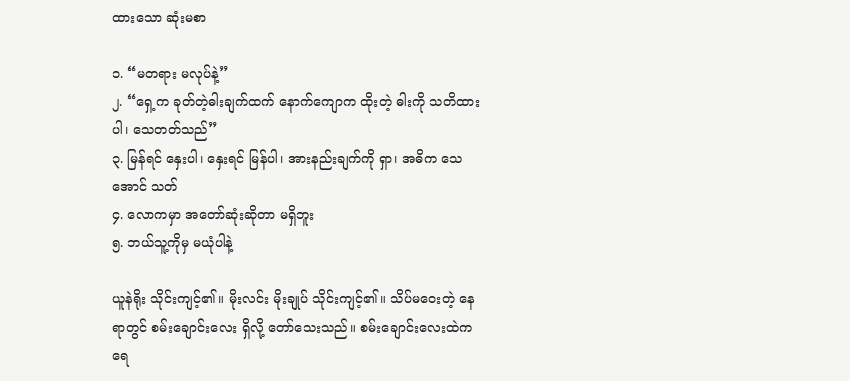ထားသော ဆုံးမစာ

၁. “မတရား မလုပ်နဲ့”
၂. “ရှေ့က ခုတ်တဲ့ဓါးချက်ထက် နောက်ကျောက ထိုးတဲ့ ဓါးကို သတိထားပါ၊ သေတတ်သည်”
၃. မြန်ရင် နှေးပါ၊ နှေးရင် မြန်ပါ၊ အားနည်းချက်ကို ရှာ၊ အဓိက သေအောင် သတ်
၄. လောကမှာ အတော်ဆုံးဆိုတာ မရှိဘူး
၅. ဘယ်သူ့ကိုမှ မယုံပါနဲ့

ယူနဲရိုး သိုင်းကျင့်၏။ မိုးလင်း မိုးချုပ် သိုင်းကျင့်၏။ သိပ်မဝေးတဲ့ နေရာတွင် စမ်းချောင်းလေး ရှိလို့ တော်သေးသည်။ စမ်းချောင်းလေးထဲက ရေ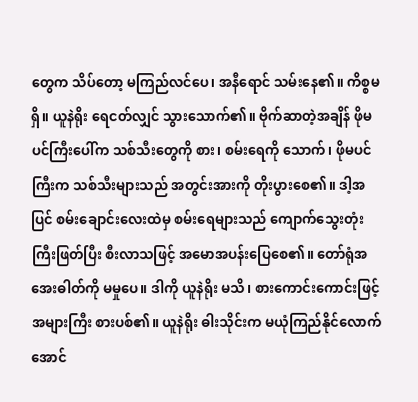တွေက သိပ်တော့ မကြည်လင်ပေ၊ အနီရောင် သမ်းနေ၏။ ကိစ္စမရှိ။ ယူနဲရိုး ရေငတ်လျှင် သွားသောက်၏။ ဗိုက်ဆာတဲ့အချိန် ဖိုမပင်ကြီးပေါ်က သစ်သီးတွေကို စား၊ စမ်းရေကို သောက်၊ ဖိုမပင်ကြီးက သစ်သီးများသည် အတွင်းအားကို တိုးပွားစေ၏။ ဒါ့အပြင် စမ်းချောင်းလေးထဲမှ စမ်းရေများသည် ကျောက်သွေးတုံးကြီးဖြတ်ပြီး စီးလာသဖြင့် အမောအပန်းပြေစေ၏။ တော်ရုံအအေးဓါတ်ကို မမှုပေ။ ဒါကို ယူနဲရိုး မသိ၊ စားကောင်းကောင်းဖြင့် အများကြီး စားပစ်၏။ ယူနဲရိုး ဓါးသိုင်းက မယုံကြည်နိုင်လောက်အောင်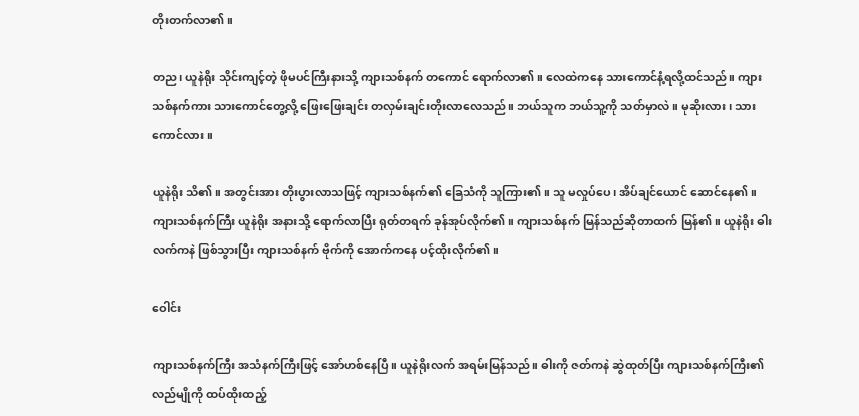တိုးတက်လာ၏။

တည၊ ယူနဲရိုး သိုင်းကျင့်တဲ့ ဖိုမပင်ကြီးနားသို့ ကျားသစ်နက် တကောင် ရောက်လာ၏။ လေထဲကနေ သားကောင်နံ့ရလို့ထင်သည်။ ကျားသစ်နက်ကား သားကောင်တွေ့လို့ ဖြေးဖြေးချင်း တလှမ်းချင်းတိုးလာလေသည်။ ဘယ်သူက ဘယ်သူ့ကို သတ်မှာလဲ။ မုဆိုးလား၊ သားကောင်လား။

ယူနဲရိုး သိ၏။ အတွင်းအား တိုးပွားလာသဖြင့် ကျားသစ်နက်၏ ခြေသံကို သူကြား၏။ သူ မလှုပ်ပေ၊ အိပ်ချင်ယောင် ဆောင်နေ၏။ ကျားသစ်နက်ကြီး ယူနဲရိုး အနားသို့ ရောက်လာပြီး ရုတ်တရက် ခုန်အုပ်လိုက်၏။ ကျားသစ်နက် မြန်သည်ဆိုတာထက် မြန်၏။ ယူနဲရိုး ဓါး လက်ကနဲ ဖြစ်သွားပြီး ကျားသစ်နက် ဗိုက်ကို အောက်ကနေ ပင့်ထိုးလိုက်၏။

ဝေါင်း

ကျားသစ်နက်ကြီး အသံနက်ကြီးဖြင့် အော်ဟစ်နေပြီ။ ယူနဲရိုးလက် အရမ်းမြန်သည်။ ဓါးကို ဇတ်ကနဲ ဆွဲထုတ်ပြီး ကျားသစ်နက်ကြီး၏ လည်မျိုကို ထပ်ထိုးထည့်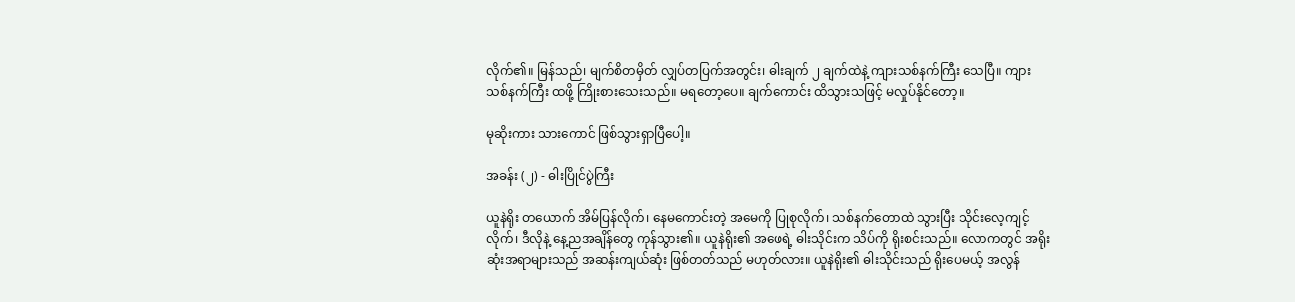လိုက်၏။ မြန်သည်၊ မျက်စိတမှိတ် လျှပ်တပြက်အတွင်း၊ ဓါးချက် ၂ ချက်ထဲနဲ့ ကျားသစ်နက်ကြီး သေပြီ။ ကျားသစ်နက်ကြီး ထဖို့ ကြိုးစားသေးသည်။ မရတော့ပေ။ ချက်ကောင်း ထိသွားသဖြင့် မလှုပ်နိုင်တော့။

မုဆိုးကား သားကောင် ဖြစ်သွားရှာပြီပေါ့။

အခန်း (၂) - ဓါးပြိုင်ပွဲကြီး

ယူနဲရိုး တယောက် အိမ်ပြန်လိုက်၊ နေမကောင်းတဲ့ အမေကို ပြုစုလိုက်၊ သစ်နက်တောထဲ သွားပြီး သိုင်းလေ့ကျင့်လိုက်၊ ဒီလိုနဲ့ နေ့ညအချိန်တွေ ကုန်သွား၏။ ယူနဲရိုး၏ အဖေရဲ့ ဓါးသိုင်းက သိပ်ကို ရိုးစင်းသည်။ လောကတွင် အရိုးဆုံးအရာများသည် အဆန်းကျယ်ဆုံး ဖြစ်တတ်သည် မဟုတ်လား။ ယူနဲရိုး၏ ဓါးသိုင်းသည် ရိုးပေမယ့် အလွန်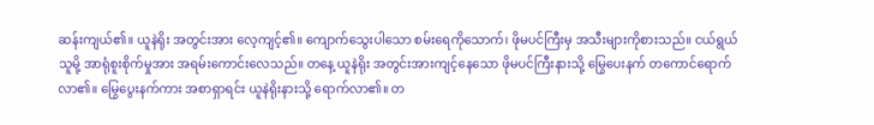ဆန်းကျယ်၏။ ယူနဲရိုး အတွင်းအား လေ့ကျင့်၏။ ကျောက်သွေးပါသော စမ်းရေကိုသောက်၊ ဖိုမပင်ကြီးမှ အသီးများကိုစားသည်။ ငယ်ရွယ်သူမို့ အာရုံစူးစိုက်မှုအား အရမ်းကောင်းလေသည်။ တနေ့ ယူနဲရိုး အတွင်းအားကျင့်နေသော ဖိုမပင်ကြီးနားသို့ မြွေပေးနက် တကောင်ရောက်လာ၏။ မြွေပွေးနက်ကား အစာရှာရင်း ယူနဲရိုးနားသို့ ရောက်လာ၏။ တ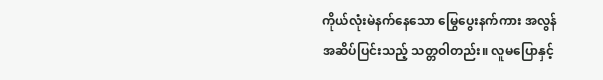ကိုယ်လုံးမဲနက်နေသော မြွေပွေးနက်ကား အလွန်အဆိပ်ပြင်းသည့် သတ္တဝါတည်း။ လူမပြောနှင့်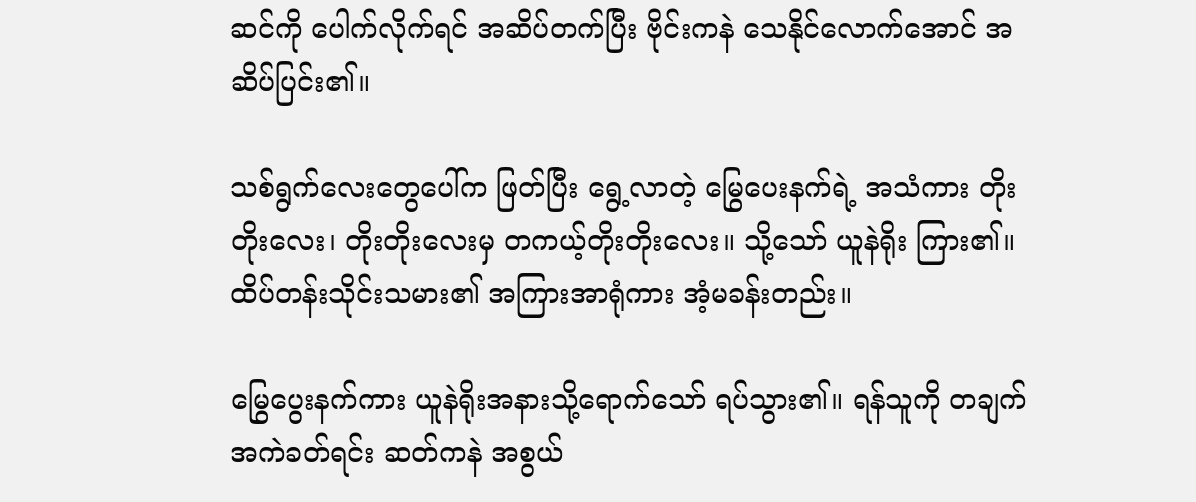ဆင်ကို ပေါက်လိုက်ရင် အဆိပ်တက်ပြီး ဗိုင်းကနဲ သေနိုင်လောက်အောင် အဆိပ်ပြင်း၏။

သစ်ရွက်လေးတွေပေါ်က ဖြတ်ပြီး ရွေ့လာတဲ့ မြွေပေးနက်ရဲ့ အသံကား တိုးတိုးလေး၊ တိုးတိုးလေးမှ တကယ့်တိုးတိုးလေး။ သို့သော် ယူနဲရိုး ကြား၏။ ထိပ်တန်းသိုင်းသမား၏ အကြားအာရုံကား အံ့မခန်းတည်း။

မြွေပွေးနက်ကား ယူနဲရိုးအနားသို့ရောက်သော် ရပ်သွား၏။ ရန်သူကို တချက် အကဲခတ်ရင်း ဆတ်ကနဲ အစွယ်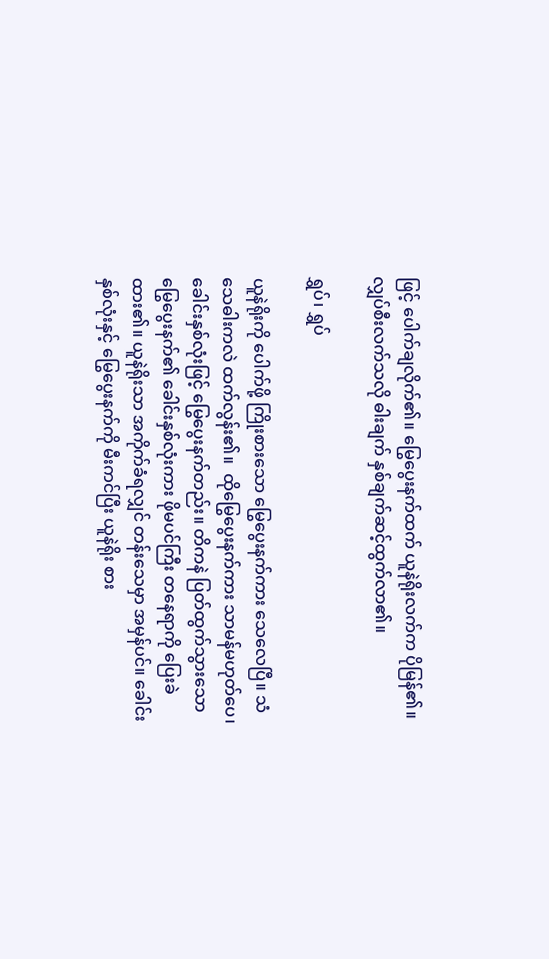ဖြင့် ပေါက်ချလိုက်၏။ မြွေပွေးနက်ထက် ယူနဲရိုးလက်က ပိုမြန်၏။ လျှပ်စီးလက်သလို ဓါးချက် နှစ်ချက်ဆင့်ထွက်လာ၏။

ရွှပ်၊ ရွှပ်

ယူနဲရိုးကို ပေါက်ဖို့ ကြိုးစားသော မြွေပွေးနက်ကား သေလေပြီ။ သံသေဓါးကလဲ ထက်လွန်း၏။  ထိုမြွေပွေးနက်ကား သာမန်မဟုတ်ပေ၊ ခေါင်းနှစ်လုံးဖြင့် မြွေပွေးနက်တည်း။ တိကနဲ ပြတ်ထွက်သွားသော မြွေပွေးနက်၏ ခေါင်းနှစ်လုံးကား ဖိုမပင်ကြီး တနေရာကို ပြေးခဲထား၏။ ယူနဲရိုးသာ အကိုက်ခံရလျှင် တန်းသေမှာ အမှန်ပင်။ ခေါင်းနှစ်လုံးနှင့် မြွေပွေးနက်ကို မီးကင်ပြီး ယူနဲရိုး စား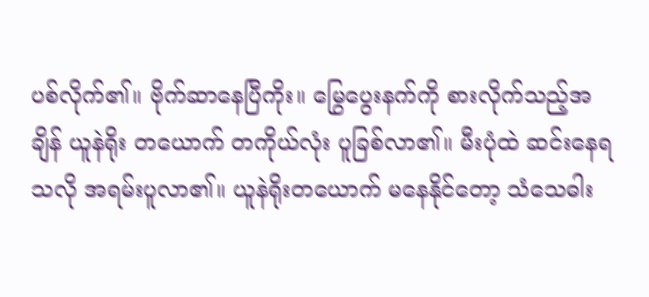ပစ်လိုက်၏။ ဗိုက်ဆာနေပြီကိုး။ မြွေပွေးနက်ကို စားလိုက်သည့်အချိန် ယူနဲရိုး တယောက် တကိုယ်လုံး ပူခြစ်လာ၏။ မီးပုံထဲ ဆင်းနေရသလို အရမ်းပူလာ၏။ ယူနဲရိုးတယောက် မနေနိုင်တော့ သံသေဓါး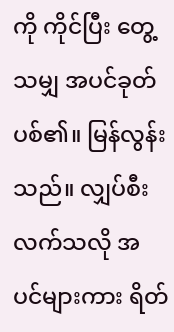ကို ကိုင်ပြီး တွေ့သမျှ အပင်ခုတ်ပစ်၏။ မြန်လွန်းသည်။ လျှပ်စီးလက်သလို အပင်များကား ရိတ်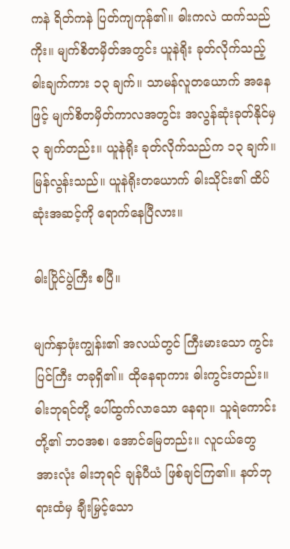ကနဲ ရိတ်ကနဲ ပြတ်ကျကုန်၏။ ဓါးကလဲ ထက်သည်ကိုး။ မျက်စိတမှိတ်အတွင်း ယူနဲရိုး ခုတ်လိုက်သည့် ဓါးချက်ကား ၁၃ ချက်။ သာမန်လူတယောက် အနေဖြင့် မျက်စိတမှိတ်ကာလအတွင်း အလွန်ဆုံးခုတ်နိုင်မှ ၃ ချက်တည်း။ ယူနဲရိုး ခုတ်လိုက်သည်က ၁၃ ချက်။ မြန်လွန်းသည်။ ယူနဲရိုးတယောက် ဓါးသိုင်း၏ ထိပ်ဆုံးအဆင့်ကို ရောက်နေပြီလား။

ဓါးပြိုင်ပွဲကြီး စပြီ။

မျက်နှာဖုံးကျွန်း၏ အလယ်တွင် ကြီးမားသော ကွင်းပြင်ကြီး တခုရှိ၏။ ထိုနေရာကား ဓါးကွင်းတည်း။ ဓါးဘုရင်တို့ ပေါ်ထွက်လာသော နေရာ။ သူရဲကောင်းတို့၏ ဘဝအစ၊ အောင်မြေတည်း။ လူငယ်တွေ အားလုံး ဓါးဘုရင် ချန်ပီယံ ဖြစ်ချင်ကြ၏။ နတ်ဘုရားထံမှ ချီးမြှင့်သော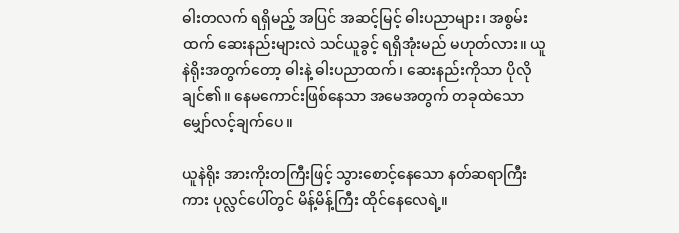ဓါးတလက် ရရှိမည့် အပြင် အဆင့်မြင့် ဓါးပညာများ၊ အစွမ်းထက် ဆေးနည်းများလဲ သင်ယူခွင့် ရရှိအုံးမည် မဟုတ်လား။ ယူနဲရိုးအတွက်တော့ ဓါးနဲ့ ဓါးပညာထက်၊ ဆေးနည်းကိုသာ ပိုလိုချင်၏။ နေမကောင်းဖြစ်နေသာ အမေအတွက် တခုထဲသော မျှော်လင့်ချက်ပေ။

ယူနဲရိုး အားကိုးတကြီးဖြင့် သွားစောင့်နေသော နတ်ဆရာကြီးကား ပုလ္လင်ပေါ်တွင် မိန့်မိန့်ကြီး ထိုင်နေလေရဲ့။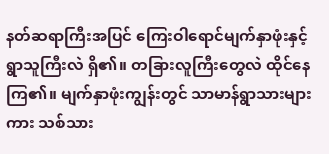နတ်ဆရာကြီးအပြင် ကြေးဝါရောင်မျက်နှာဖုံးနှင့် ရွာသူကြီးလဲ ရှိ၏။ တခြားလူကြီးတွေလဲ ထိုင်နေကြ၏။ မျက်နှာဖုံးကျွန်းတွင် သာမာန်ရွာသားများကား သစ်သား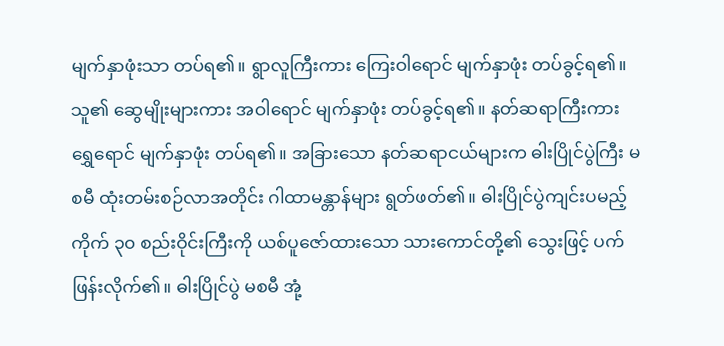မျက်နှာဖုံးသာ တပ်ရ၏။ ရွာလူကြီးကား ကြေးဝါရောင် မျက်နှာဖုံး တပ်ခွင့်ရ၏။ သူ၏ ဆွေမျိုးများကား အဝါရောင် မျက်နှာဖုံး တပ်ခွင့်ရ၏။ နတ်ဆရာကြီးကား ရွှေရောင် မျက်နှာဖုံး တပ်ရ၏။ အခြားသော နတ်ဆရာငယ်များက ဓါးပြိုင်ပွဲကြီး မစမီ ထုံးတမ်းစဉ်လာအတိုင်း ဂါထာမန္တာန်များ ရွတ်ဖတ်၏။ ဓါးပြိုင်ပွဲကျင်းပမည့်  ကိုက် ၃၀ စည်းဝိုင်းကြီးကို ယစ်ပူဇော်ထားသော သားကောင်တို့၏ သွေးဖြင့် ပက်ဖြန်းလိုက်၏။ ဓါးပြိုင်ပွဲ မစမီ အုံ့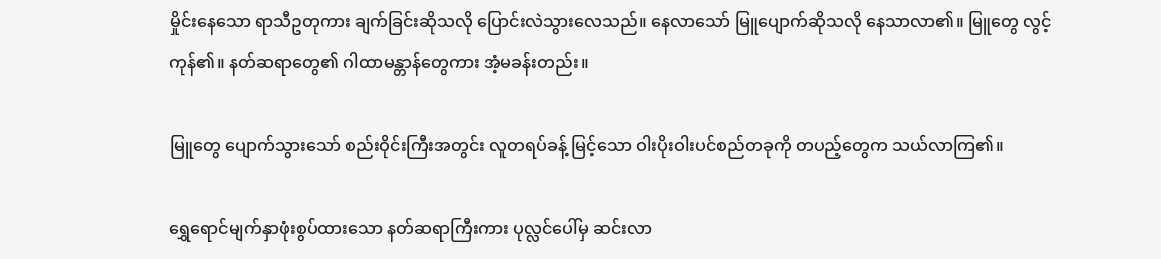မှိုင်းနေသော ရာသီဥတုကား ချက်ခြင်းဆိုသလို ပြောင်းလဲသွားလေသည်။ နေလာသော် မြူပျောက်ဆိုသလို နေသာလာ၏။ မြူတွေ လွင့်ကုန်၏။ နတ်ဆရာတွေ၏ ဂါထာမန္တာန်တွေကား အံ့မခန်းတည်း။

မြူတွေ ပျောက်သွားသော် စည်းဝိုင်းကြီးအတွင်း လူတရပ်ခန့် မြင့်သော ဝါးပိုးဝါးပင်စည်တခုကို တပည့်တွေက သယ်လာကြ၏။

ရွှေရောင်မျက်နှာဖုံးစွပ်ထားသော နတ်ဆရာကြီးကား ပုလ္လင်ပေါ်မှ ဆင်းလာ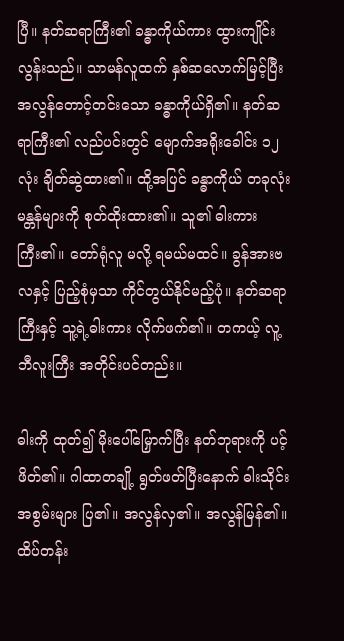ပြီ။ နတ်ဆရာကြီး၏ ခန္ဓာကိုယ်ကား ထွားကျိုင်းလွန်းသည်။ သာမန်လူထက် နှစ်ဆလောက်မြင့်ပြီး အလွန်တောင့်တင်းသော ခန္ဓာကိုယ်ရှိ၏။ နတ်ဆရာကြီး၏ လည်ပင်းတွင် မျောက်အရိုးခေါင်း ၁၂ လုံး ချိတ်ဆွဲထား၏။ ထို့အပြင် ခန္ဓာကိုယ် တခုလုံး မန္တန်များကို စုတ်ထိုးထား၏။ သူ၏ ဓါးကား ကြီး၏။ တော်ရုံလူ မလို့ ရမယ်မထင်။ ခွန်အားဗလနှင့် ပြည့်စုံမှသာ ကိုင်တွယ်နိုင်မည့်ပုံ။ နတ်ဆရာကြီးနှင့် သူ့ရဲ့ဓါးကား လိုက်ဖက်၏။ တကယ့် လူ့ဘီလူးကြီး အတိုင်းပင်တည်း။

ဓါးကို ထုတ်၍ မိုးပေါ်မြှောက်ပြီး နတ်ဘုရားကို ပင့်ဖိတ်၏။ ဂါထာတချို့ ရွတ်ဖတ်ပြီးနောက် ဓါးသိုင်း အစွမ်းများ ပြ၏။ အလွန်လှ၏။ အလွန်မြန်၏။ ထိပ်တန်း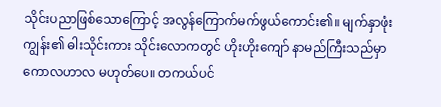သိုင်းပညာဖြစ်သောကြောင့် အလွန်ကြောက်မက်ဖွယ်ကောင်း၏။ မျက်နှာဖုံးကျွန်း၏ ဓါးသိုင်းကား သိုင်းလောကတွင် ဟိုးဟိုးကျော် နာမည်ကြီးသည်မှာ ကောလဟာလ မဟုတ်ပေ။ တကယ်ပင်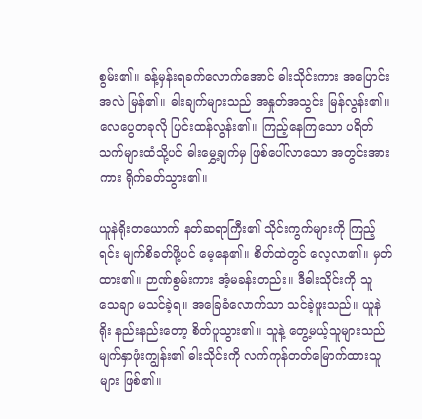စွမ်း၏။ ခန့်မှန်းရခက်လောက်အောင် ဓါးသိုင်းကား အပြောင်းအလဲ မြန်၏။ ဓါးချက်များသည် အနှုတ်အသွင်း မြန်လွန်း၏။ လေပွေတခုလို ပြင်းထန်လွန်း၏။ ကြည့်နေကြသော ပရိတ်သက်များထံသို့ပင် ဓါးမွှေ့ချက်မှ ဖြစ်ပေါ်လာသော အတွင်းအားကား ရိုက်ခတ်သွား၏။

ယူနဲရိုးတယောက် နတ်ဆရာကြီး၏ သိုင်းကွက်များကို ကြည့်ရင်း မျက်စိခတ်ဖို့ပင် မေ့နေ၏။ စိတ်ထဲတွင် လေ့လာ၏။ မှတ်ထား၏။ ဉာဏ်စွမ်းကား အံ့မခန်းတည်း။ ဒီဓါးသိုင်းကို သူ သေချာ မသင်ခဲ့ရ။ အခြေခံလောက်သာ သင်ခဲ့ဖူးသည်။ ယူနဲရိုး နည်းနည်းတော့ စိတ်ပူသွား၏။ သူနဲ့ တွေ့မယ့်သူများသည် မျက်နှာဖုံးကျွန်း၏ ဓါးသိုင်းကို လက်ကုန်တတ်မြောက်ထားသူများ ဖြစ်၏။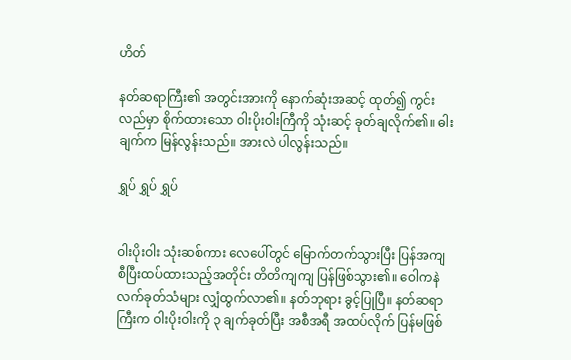ဟိတ်

နတ်ဆရာကြီး၏ အတွင်းအားကို နောက်ဆုံးအဆင့် ထုတ်၍ ကွင်းလည်မှာ စိုက်ထားသော ဝါးပိုးဝါးကြီကို သုံးဆင့် ခုတ်ချလိုက်၏။ ဓါးချက်က မြန်လွန်းသည်။ အားလဲ ပါလွန်းသည်။

ရွှပ် ရွှပ် ရွှပ်


ဝါးပိုးဝါး သုံးဆစ်ကား လေပေါ်တွင် မြောက်တက်သွားပြီး ပြန်အကျ စီပြီးထပ်ထားသည့်အတိုင်း တိတိကျကျ ပြန်ဖြစ်သွား၏။ ဝေါကနဲ လက်ခုတ်သံများ လျှံထွက်လာ၏။ နတ်ဘုရား ခွင့်ပြုပြီ။ နတ်ဆရာကြီးက ဝါးပိုးဝါးကို ၃ ချက်ခုတ်ပြီး အစီအရီ အထပ်လိုက် ပြန်မဖြစ်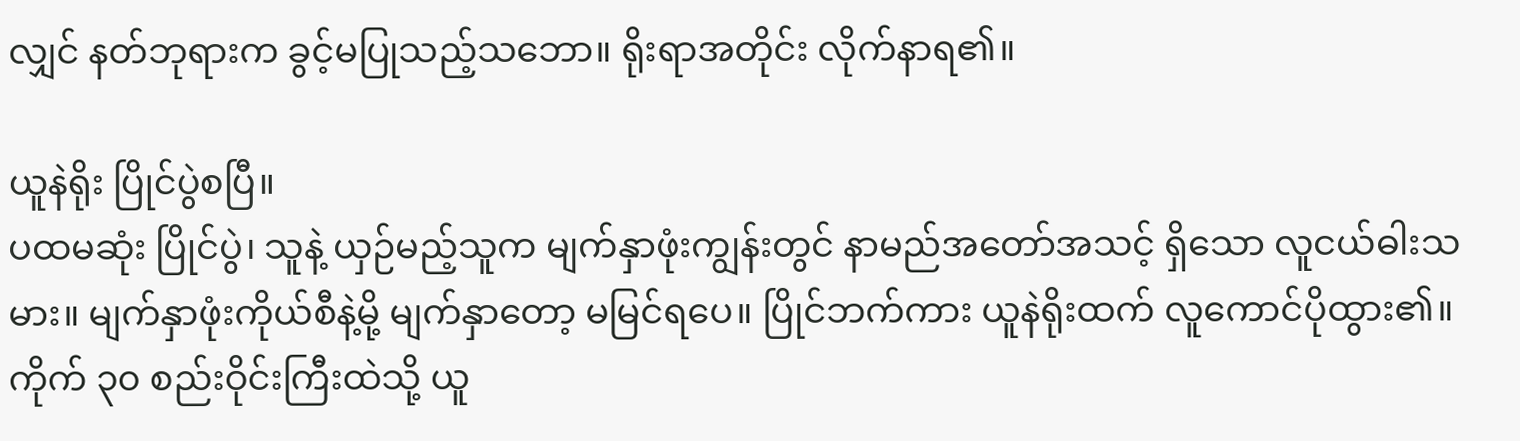လျှင် နတ်ဘုရားက ခွင့်မပြုသည့်သဘော။ ရိုးရာအတိုင်း လိုက်နာရ၏။

ယူနဲရိုး ပြိုင်ပွဲစပြီ။
ပထမဆုံး ပြိုင်ပွဲ၊ သူနဲ့ ယှဉ်မည့်သူက မျက်နှာဖုံးကျွန်းတွင် နာမည်အတော်အသင့် ရှိသော လူငယ်ဓါးသမား။ မျက်နှာဖုံးကိုယ်စီနဲ့မို့ မျက်နှာတော့ မမြင်ရပေ။ ပြိုင်ဘက်ကား ယူနဲရိုးထက် လူကောင်ပိုထွား၏။  ကိုက် ၃၀ စည်းဝိုင်းကြီးထဲသို့ ယူ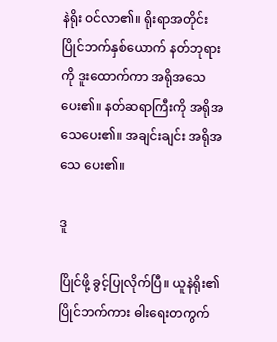နဲရိုး ဝင်လာ၏။ ရိုးရာအတိုင်း ပြိုင်ဘက်နှစ်ယောက် နတ်ဘုရားကို ဒူးထောက်ကာ အရိုအသေပေး၏။ နတ်ဆရာကြီးကို အရိုအသေပေး၏။ အချင်းချင်း အရိုအသေ ပေး၏။

ဒူ

ပြိုင်ဖို့ ခွင့်ပြုလိုက်ပြီ။ ယူနဲရိုး၏ ပြိုင်ဘက်ကား ဓါးရေးတကွက်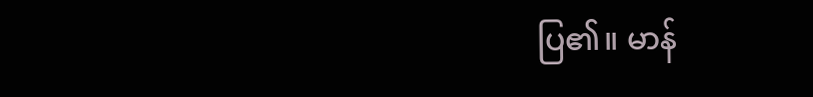ပြ၏။ မာန်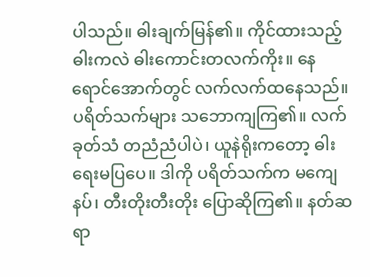ပါသည်။ ဓါးချက်မြန်၏။ ကိုင်ထားသည့် ဓါးကလဲ ဓါးကောင်းတလက်ကိုး။ နေရောင်အောက်တွင် လက်လက်ထနေသည်။ ပရိတ်သက်များ သဘောကျကြ၏။ လက်ခုတ်သံ တညံညံပါပဲ၊ ယူနဲရိုးကတော့ ဓါးရေးမပြပေ။ ဒါကို ပရိတ်သက်က မကျေနပ်၊ တီးတိုးတီးတိုး ပြောဆိုကြ၏။ နတ်ဆရာ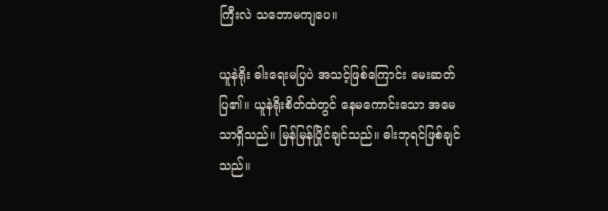ကြီးလဲ သဘောမကျပေ။

ယူနဲရိုး ဓါးရေးမပြပဲ အသင့်ဖြစ်ကြောင်း မေးဆတ်ပြ၏။ ယူနဲရိုးစိတ်ထဲတွင် နေမကောင်းသော အမေသာရှိသည်။ မြန်မြန်ပြိုင်ချင်သည်။ ဓါးဘုရင်ဖြစ်ချင်သည်။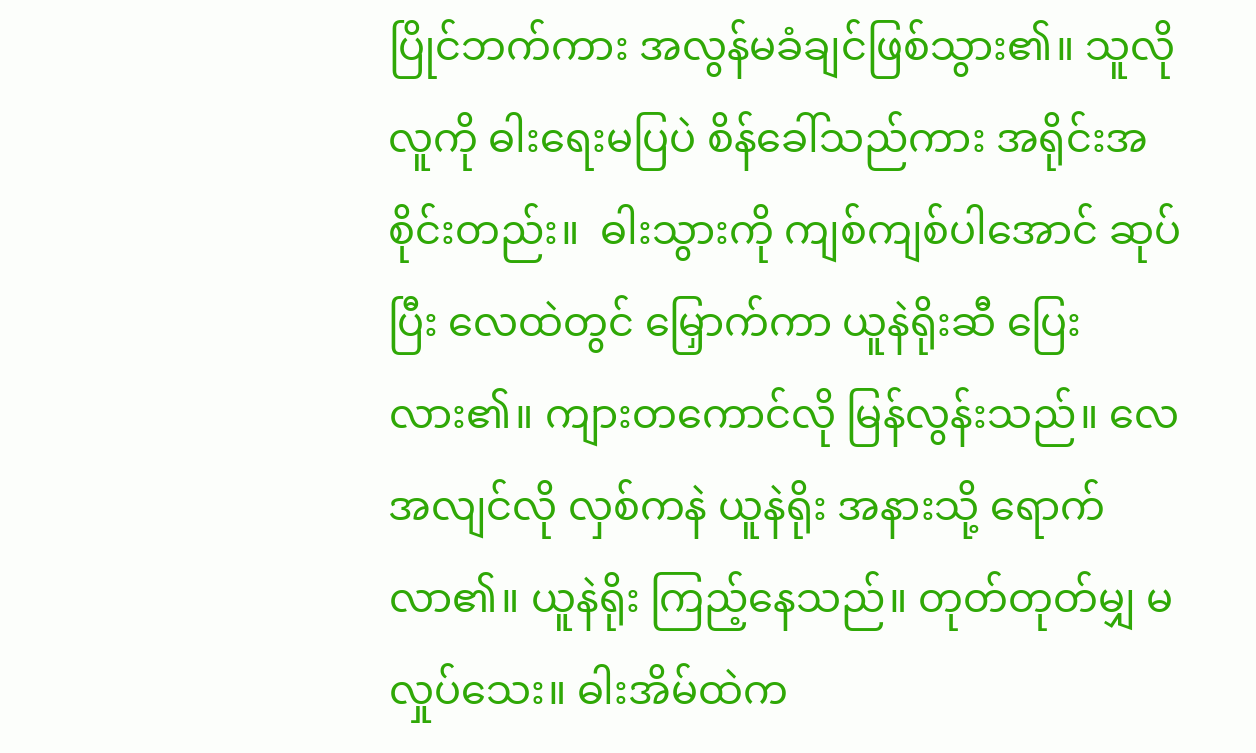ပြိုင်ဘက်ကား အလွန်မခံချင်ဖြစ်သွား၏။ သူလိုလူကို ဓါးရေးမပြပဲ စိန်ခေါ်သည်ကား အရိုင်းအစိုင်းတည်း။  ဓါးသွားကို ကျစ်ကျစ်ပါအောင် ဆုပ်ပြီး လေထဲတွင် မြှောက်ကာ ယူနဲရိုးဆီ ပြေးလား၏။ ကျားတကောင်လို မြန်လွန်းသည်။ လေအလျင်လို လှစ်ကနဲ ယူနဲရိုး အနားသို့ ရောက်လာ၏။ ယူနဲရိုး ကြည့်နေသည်။ တုတ်တုတ်မျှ မလှုပ်သေး။ ဓါးအိမ်ထဲက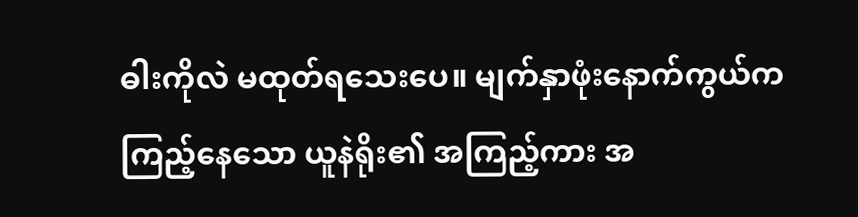ဓါးကိုလဲ မထုတ်ရသေးပေ။ မျက်နှာဖုံးနောက်ကွယ်က ကြည့်နေသော ယူနဲရိုး၏ အကြည့်ကား အ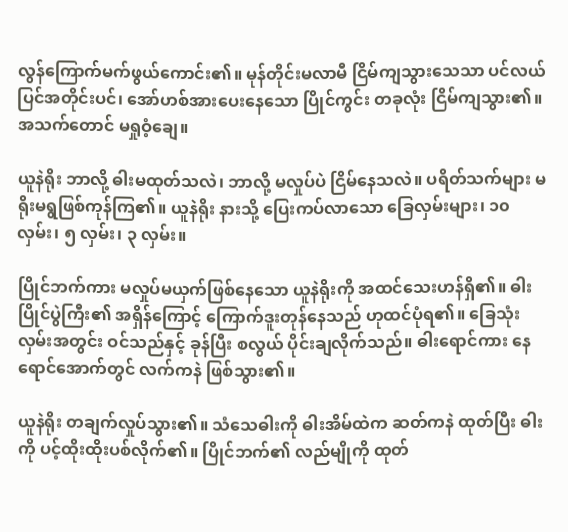လွန်ကြောက်မက်ဖွယ်ကောင်း၏။ မုန်တိုင်းမလာမီ ငြိမ်ကျသွားသေသာ ပင်လယ်ပြင်အတိုင်းပင်၊ အော်ဟစ်အားပေးနေသော ပြိုင်ကွင်း တခုလုံး ငြိမ်ကျသွား၏။ အသက်တောင် မရှုဝံ့ချေ။

ယူနဲရိုး ဘာလို့ ဓါးမထုတ်သလဲ၊ ဘာလို့ မလှုပ်ပဲ ငြိမ်နေသလဲ။ ပရိတ်သက်များ မရိုးမရွဖြစ်ကုန်ကြ၏။ ယူနဲရိုး နားသို့ ပြေးကပ်လာသော ခြေလှမ်းများ၊ ၁၀ လှမ်း၊ ၅ လှမ်း၊ ၃ လှမ်း။

ပြိုင်ဘက်ကား မလှုပ်မယှက်ဖြစ်နေသော ယူနဲရိုးကို အထင်သေးဟန်ရှိ၏။ ဓါးပြိုင်ပွဲကြီး၏ အရှိန်ကြောင့် ကြောက်ဒူးတုန်နေသည် ဟုထင်ပုံရ၏။ ခြေသုံးလှမ်းအတွင်း ဝင်သည်နှင့် ခုန်ပြီး စလွယ် ပိုင်းချလိုက်သည်။ ဓါးရောင်ကား နေရောင်အောက်တွင် လက်ကနဲ ဖြစ်သွား၏။

ယူနဲရိုး တချက်လှုပ်သွား၏။ သံသေဓါးကို ဓါးအိမ်ထဲက ဆတ်ကနဲ ထုတ်ပြီး ဓါးကို ပင့်ထိုးထိုးပစ်လိုက်၏။ ပြိုင်ဘက်၏ လည်မျိုကို ထုတ်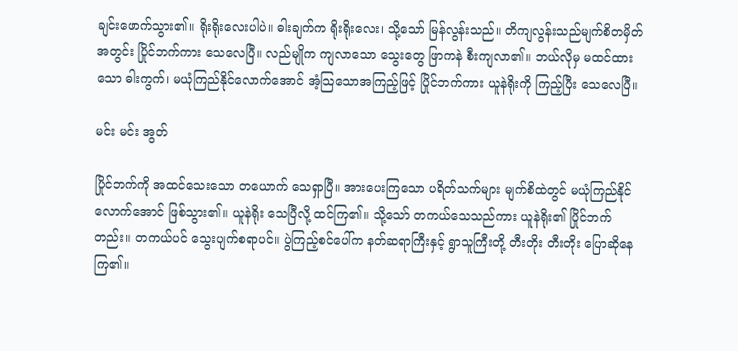ချင်းဖောက်သွား၏။ ရိုးရိုးလေးပါပဲ။ ဓါးချက်က ရိုးရိုးလေး၊ သို့သော် မြန်လွန်းသည်။ တိကျလွန်းသည်မျက်စိတမှိတ်အတွင်း ပြိုင်ဘက်ကား သေလေပြီ။ လည်မျိုက ကျလာသော သွေးတွေ ဖြာကနဲ စီးကျလာ၏။ ဘယ်လိုမှ မထင်ထားသော ဓါးကွက်၊ မယုံကြည်နိုင်လောက်အောင် အံ့သြသောအကြည့်ဖြင့် ပြိုင်ဘက်ကား ယူနဲရိုးကို ကြည့်ပြီး သေလေပြီ။

မင်း မင်း အွတ်

ပြိုင်ဘက်ကို အထင်သေးသော တယောက် သေရှာပြီ။ အားပေးကြသော ပရိတ်သက်များ မျက်စိထဲတွင် မယုံကြည်နိုင်လောက်အောင် ဖြစ်သွား၏။ ယူနဲရိုး သေပြီလို့ ထင်ကြ၏။ သို့သော် တကယ်သေသည်ကား ယူနဲရိုး၏ ပြိုင်ဘက်တည်း။ တကယ်ပင် သွေးပျက်စရာပင်။ ပွဲကြည့်စင်ပေါ်က နတ်ဆရာကြီးနှင့် ရွာသူကြီးတို့ တီးတိုး တီးတိုး ပြောဆိုနေကြ၏။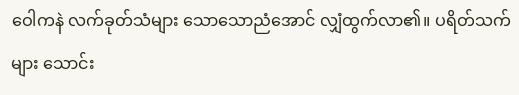ဝေါကနဲ လက်ခုတ်သံများ သောသောညံအောင် လျှံထွက်လာ၏။ ပရိတ်သက်များ သောင်း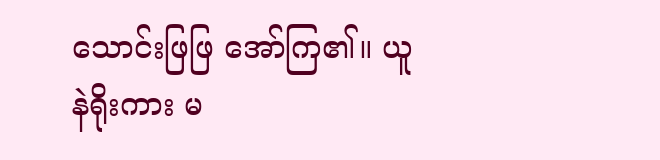သောင်းဖြဖြ အော်ကြ၏။ ယူနဲရိုးကား မ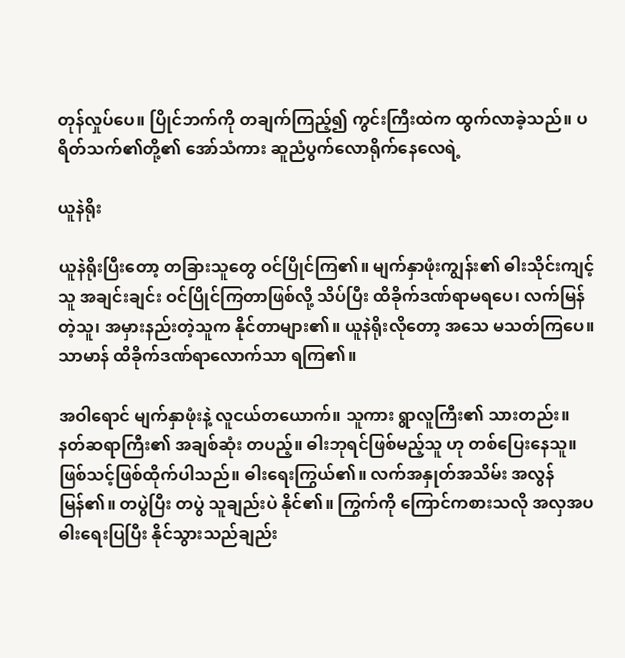တုန်လှုပ်ပေ။ ပြိုင်ဘက်ကို တချက်ကြည့်၍ ကွင်းကြီးထဲက ထွက်လာခဲ့သည်။ ပရိတ်သက်၏တို့၏ အော်သံကား ဆူညံပွက်လောရိုက်နေလေရဲ့

ယူနဲရိုး

ယူနဲရိုးပြီးတော့ တခြားသူတွေ ဝင်ပြိုင်ကြ၏။ မျက်နှာဖုံးကျွန်း၏ ဓါးသိုင်းကျင့်သူ အချင်းချင်း ဝင်ပြိုင်ကြတာဖြစ်လို့ သိပ်ပြီး ထိခိုက်ဒဏ်ရာမရပေ၊ လက်မြန်တဲ့သူ၊ အမှားနည်းတဲ့သူက နိုင်တာများ၏။ ယူနဲရိုးလိုတော့ အသေ မသတ်ကြပေ။ သာမာန် ထိခိုက်ဒဏ်ရာလောက်သာ ရကြ၏။

အဝါရောင် မျက်နှာဖုံးနဲ့ လူငယ်တယောက်။ သူကား ရွာလူကြီး၏ သားတည်း။ နတ်ဆရာကြီး၏ အချစ်ဆုံး တပည့်။ ဓါးဘုရင်ဖြစ်မည့်သူ ဟု တစ်ပြေးနေသူ။ ဖြစ်သင့်ဖြစ်ထိုက်ပါသည်။ ဓါးရေးကြွယ်၏။ လက်အနှုတ်အသိမ်း အလွန်မြန်၏။ တပွဲပြီး တပွဲ သူချည်းပဲ နိုင်၏။ ကြွက်ကို ကြောင်ကစားသလို အလှအပ ဓါးရေးပြပြီး နိုင်သွားသည်ချည်း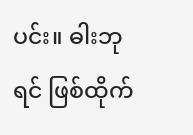ပင်း။ ဓါးဘုရင် ဖြစ်ထိုက်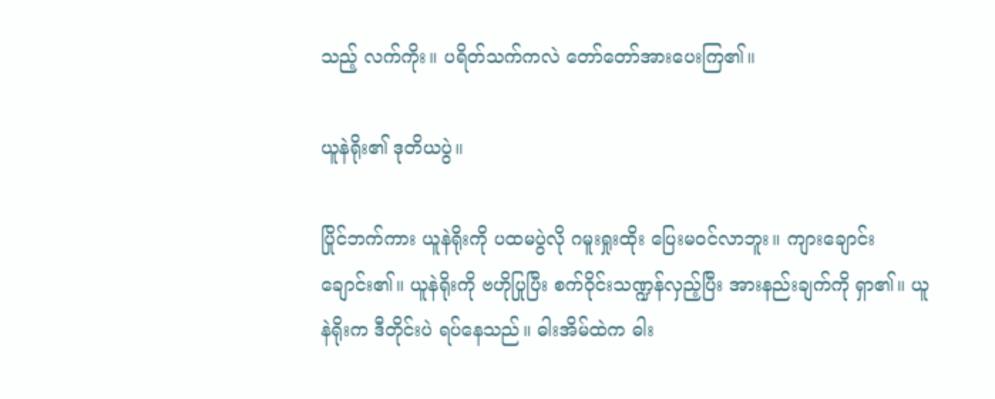သည့် လက်ကိုး။ ပရိတ်သက်ကလဲ တော်တော်အားပေးကြ၏။

ယူနဲရိုး၏ ဒုတိယပွဲ။

ပြိုင်ဘက်ကား ယူနဲရိုးကို ပထမပွဲလို ဂမူးရှုးထိုး ပြေးမဝင်လာဘူး။ ကျားချောင်းချောင်း၏။ ယူနဲရိုးကို ဗဟိုပြုပြီး စက်ဝိုင်းသဏ္ဍန်လှည့်ပြီး အားနည်းချက်ကို ရှာ၏။ ယူနဲရိုးက ဒီတိုင်းပဲ ရပ်နေသည်။ ဓါးအိမ်ထဲက ဓါး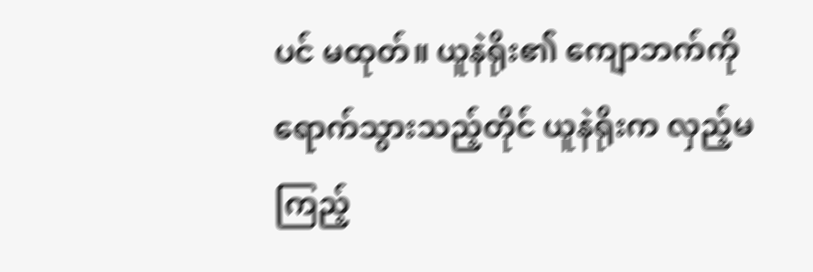ပင် မထုတ်။ ယူနဲရိုး၏ ကျောဘက်ကို ရောက်သွားသည့်တိုင် ယူနဲရိုးက လှည့်မကြည့်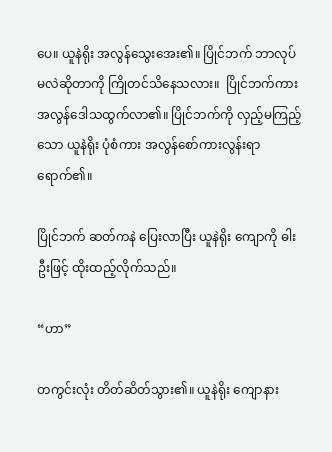ပေ။ ယူနဲရိုး အလွန်သွေးအေး၏။ ပြိုင်ဘက် ဘာလုပ်မလဲဆိုတာကို ကြိုတင်သိနေသလား။  ပြိုင်ဘက်ကား အလွန်ဒေါသထွက်လာ၏။ ပြိုင်ဘက်ကို လှည့်မကြည့်သော ယူနဲရိုး ပုံစံကား အလွန်စော်ကားလွန်းရာ ရောက်၏။

ပြိုင်ဘက် ဆတ်ကနဲ ပြေးလာပြီး ယူနဲရိုး ကျောကို ဓါးဦးဖြင့် ထိုးထည့်လိုက်သည်။

“ဟာ”

တကွင်းလုံး တိတ်ဆိတ်သွား၏။ ယူနဲရိုး ကျောနား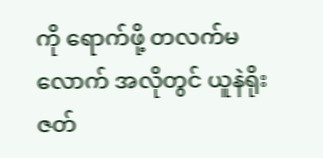ကို ရောက်ဖို့ တလက်မလောက် အလိုတွင် ယူနဲရိုး ဇတ်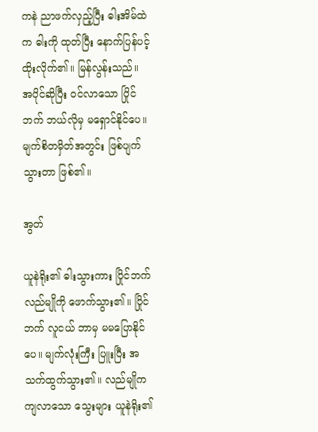ကနဲ ညာဖက်လှည့်ပြီး ဓါးအိမ်ထဲက ဓါးကို ထုတ်ပြီး နောက်ပြန်ပင့်ထိုးလိုက်၏။ မြန်လွန်းသည်။ အပိုင်ဆိုပြီး ဝင်လာသော ပြိုင်ဘက် ဘယ်လိုမှ မရှောင်နိုင်ပေ။ မျက်စိတမှိတ်အတွင်း ဖြစ်ပျက်သွားတာ ဖြစ်၏။

အွတ်

ယူနဲရိုး၏ ဓါးသွားကား ပြိုင်ဘက် လည်မျိုကို ဖောက်သွား၏။ ပြိုင်ဘက် လူငယ် ဘာမှ မမပြောနိုင်ပေ။ မျက်လုံးကြီး ပြူးပြီး အသက်ထွက်သွား၏။ လည်မျိုက ကျလာသော သွေးများ ယူနဲရိုး၏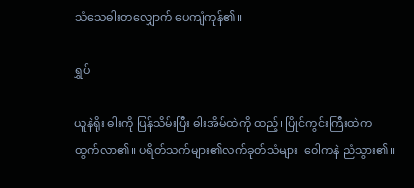သံသေဓါးတလျှောက် ပေကျံကုန်၏။

ရွှပ်

ယူနဲရိုး ဓါးကို ပြန်သိမ်းပြီး ဓါးအိမ်ထဲကို ထည့်၊ ပြိုင်ကွင်းကြီးထဲက ထွက်လာ၏။ ပရိတ်သက်များ၏လက်ခုတ်သံများ  ဝေါကနဲ ညံသွား၏။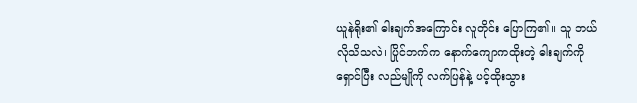ယူနဲရိုး၏ ဓါးချက်အကြောင်း လူတိုင်း ပြောကြ၏။ သူ ဘယ်လိုသိသလဲ၊ ပြိုင်ဘက်က နောက်ကျောကထိုးတဲ့ ဓါးချက်ကို ရှောင်ပြီး လည်မျိုကို လက်ပြန်နဲ့ ပင့်ထိုးသွား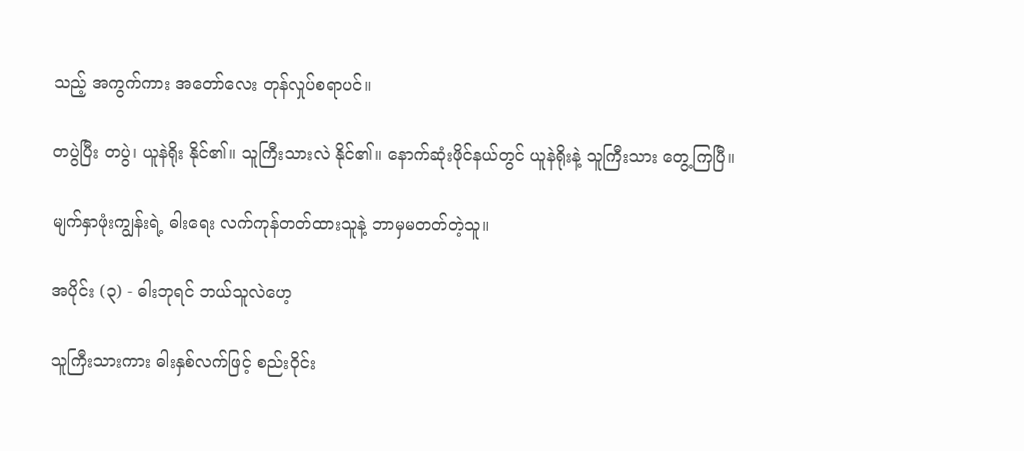သည့် အကွက်ကား အတော်လေး တုန်လှုပ်စရာပင်။

တပွဲပြီး တပွဲ၊ ယူနဲရိုး နိုင်၏။ သူကြီးသားလဲ နိုင်၏။ နောက်ဆုံးဖိုင်နယ်တွင် ယူနဲရိုးနဲ့ သူကြီးသား တွေ့ကြပြီ။

မျက်နှာဖုံးကျွန်းရဲ့ ဓါးရေး လက်ကုန်တတ်ထားသူနဲ့ ဘာမှမတတ်တဲ့သူ။

အပိုင်း (၃) - ဓါးဘုရင် ဘယ်သူလဲဟေ့

သူကြီးသားကား ဓါးနှစ်လက်ဖြင့် စည်းဝိုင်း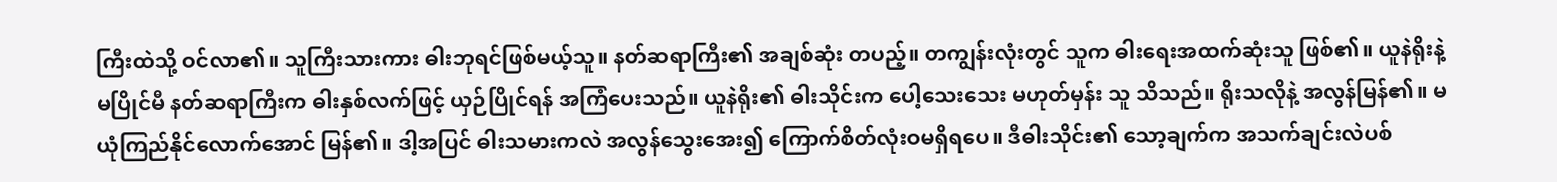ကြီးထဲသို့ ဝင်လာ၏။ သူကြီးသားကား ဓါးဘုရင်ဖြစ်မယ့်သူ။ နတ်ဆရာကြီး၏ အချစ်ဆုံး တပည့်။ တကျွန်းလုံးတွင် သူက ဓါးရေးအထက်ဆုံးသူ ဖြစ်၏။ ယူနဲရိုးနဲ့ မပြိုင်မီ နတ်ဆရာကြီးက ဓါးနှစ်လက်ဖြင့် ယှဉ်ပြိုင်ရန် အကြံပေးသည်။ ယူနဲရိုး၏ ဓါးသိုင်းက ပေါ့သေးသေး မဟုတ်မှန်း သူ သိသည်။ ရိုးသလိုနဲ့ အလွန်မြန်၏။ မယုံကြည်နိုင်လောက်အောင် မြန်၏။ ဒါ့အပြင် ဓါးသမားကလဲ အလွန်သွေးအေး၍ ကြောက်စိတ်လုံးဝမရှိရပေ။ ဒီဓါးသိုင်း၏ သော့ချက်က အသက်ချင်းလဲပစ်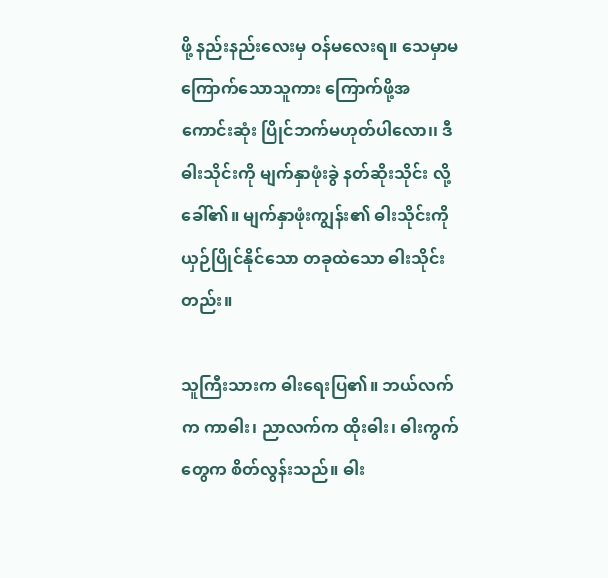ဖို့ နည်းနည်းလေးမှ ဝန်မလေးရ။ သေမှာမကြောက်သောသူကား ကြောက်ဖို့အကောင်းဆုံး ပြိုင်ဘက်မဟုတ်ပါလော၊၊ ဒီဓါးသိုင်းကို မျက်နှာဖုံးခွဲ နတ်ဆိုးသိုင်း လို့ ခေါ်၏။ မျက်နှာဖုံးကျွန်း၏ ဓါးသိုင်းကို ယှဉ်ပြိုင်နိုင်သော တခုထဲသော ဓါးသိုင်းတည်း။

သူကြီးသားက ဓါးရေးပြ၏။ ဘယ်လက်က ကာဓါး၊ ညာလက်က ထိုးဓါး၊ ဓါးကွက်တွေက စိတ်လွန်းသည်။ ဓါး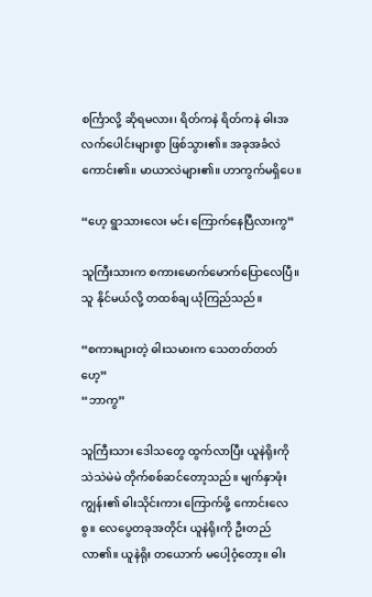စင်္ကြာလို့ ဆိုရမလား၊ ရိတ်ကနဲ ရိတ်ကနဲ ဓါးအလက်ပေါင်းများစွာ ဖြစ်သွား၏။ အခုအခံလဲ ကောင်း၏။ မာယာလဲများ၏။ ဟာကွက်မရှိပေ။

“ဟေ့ ရွာသားလေး မင်း ကြောက်နေပြီလားကွ”

သူကြီးသားက စကားမောက်မောက်ပြောလေပြီ။ သူ နိုင်မယ်လို့ တထစ်ချ ယုံကြည်သည်။

“စကားများတဲ့ ဓါးသမားက သေတတ်တတ်ဟေ့”
“ဘာကွ”

သူကြီးသား ဒေါသတွေ ထွက်လာပြီး ယူနဲရိုးကို သဲသဲမဲမဲ တိုက်စစ်ဆင်တော့သည်။ မျက်နှာဖုံးကျွန်း၏ ဓါးသိုင်းကား ကြောက်ဖို့ ကောင်းလေစွ။ လေပွေတခုအတိုင်း ယူနဲရိုးကို ဦးတည်လာ၏။ ယူနဲရိုး တယောက် မပေါ့ဝံ့တော့။ ဓါး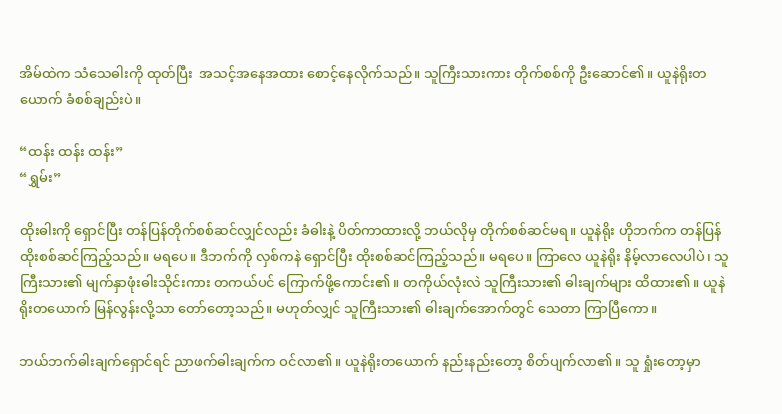အိမ်ထဲက သံသေဓါးကို ထုတ်ပြီး  အသင့်အနေအထား စောင့်နေလိုက်သည်။ သူကြီးသားကား တိုက်စစ်ကို ဦးဆောင်၏။ ယူနဲရိုးတယောက် ခံစစ်ချည်းပဲ။

“ထန်း ထန်း ထန်း”
“ရွှမ်း”

ထိုးဓါးကို ရှောင်ပြီး တန်ပြန်တိုက်စစ်ဆင်လျှင်လည်း ခံဓါးနဲ့ ပိတ်ကာထားလို့ ဘယ်လိုမှ တိုက်စစ်ဆင်မရ။ ယူနဲရိုး ဟိုဘက်က တန်ပြန် ထိုးစစ်ဆင်ကြည့်သည်။ မရပေ။ ဒီဘက်ကို လှစ်ကနဲ ရှောင်ပြီး ထိုးစစ်ဆင်ကြည့်သည်။ မရပေ။ ကြာလေ ယူနဲရိုး နိမ့်လာလေပါပဲ၊ သူကြီးသား၏ မျက်နှာဖုံးဓါးသိုင်းကား တကယ်ပင် ကြောက်ဖို့ကောင်း၏။ တကိုယ်လုံးလဲ သူကြီးသား၏ ဓါးချက်များ ထိထား၏။ ယူနဲရိုးတယောက် မြန်လွန်းလို့သာ တော်တော့သည်။ မဟုတ်လျှင် သူကြီးသား၏ ဓါးချက်အောက်တွင် သေတာ ကြာပြီကော။

ဘယ်ဘက်ဓါးချက်ရှောင်ရင် ညာဖက်ဓါးချက်က ဝင်လာ၏။ ယူနဲရိုးတယောက် နည်းနည်းတော့ စိတ်ပျက်လာ၏။ သူ ရှုံးတော့မှာ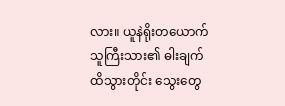လား။ ယူနဲရိုးတယောက် သူကြီးသား၏ ဓါးချက်ထိသွားတိုင်း သွေးတွေ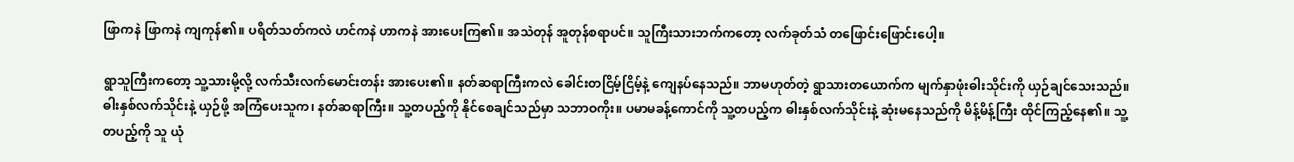ဖြာကနဲ ဖြာကနဲ ကျကုန်၏။ ပရိတ်သတ်ကလဲ ဟင်ကနဲ ဟာကနဲ အားပေးကြ၏။ အသဲတုန် အူတုန်စရာပင်။ သူကြီးသားဘက်ကတော့ လက်ခုတ်သံ တဖြောင်းဖြောင်းပေါ့။

ရွာသူကြီးကတော့ သူ့သားမို့လို့ လက်သီးလက်မောင်းတန်း အားပေး၏။ နတ်ဆရာကြီးကလဲ ခေါင်းတငြိမ့်ငြိမ့်နဲ့ ကျေနပ်နေသည်။ ဘာမဟုတ်တဲ့ ရွာသားတယောက်က မျက်နှာဖုံးဓါးသိုင်းကို ယှဉ်ချင်သေးသည်။ ဓါးနှစ်လက်သိုင်းနဲ့ ယှဉ်ဖို့ အကြံပေးသူက၊ နတ်ဆရာကြီး။ သူ့တပည့်ကို နိုင်စေချင်သည်မှာ သဘာဝကိုး။ ပမာမခန့်ကောင်ကို သူ့တပည့်က ဓါးနှစ်လက်သိုင်းနဲ့ ဆုံးမနေသည်ကို မိန့်မိန့်ကြီး ထိုင်ကြည့်နေ၏။ သူ့တပည့်ကို သူ ယုံ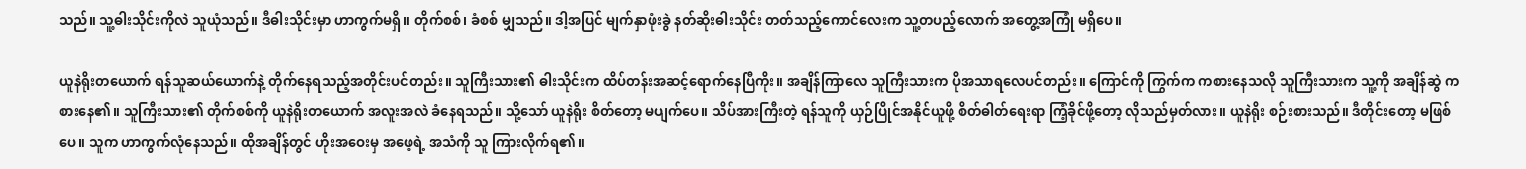သည်။ သူ့ဓါးသိုင်းကိုလဲ သူယုံသည်။ ဒီဓါးသိုင်းမှာ ဟာကွက်မရှိ။ တိုက်စစ်၊ ခံစစ် မျှသည်။ ဒါ့အပြင် မျက်နှာဖုံးခွဲ နတ်ဆိုးဓါးသိုင်း တတ်သည့်ကောင်လေးက သူ့တပည့်လောက် အတွေ့အကြုံ မရှိပေ။

ယူနဲရိုးတယောက် ရန်သူဆယ်ယောက်နဲ့ တိုက်နေရသည့်အတိုင်းပင်တည်း။ သူကြီးသား၏ ဓါးသိုင်းက ထိပ်တန်းအဆင့်ရောက်နေပြီကိုး။ အချိန်ကြာလေ သူကြီးသားက ပိုအသာရလေပင်တည်း။ ကြောင်ကို ကြွက်က ကစားနေသလို သူကြီးသားက သူ့ကို အချိန်ဆွဲ ကစားနေ၏။ သူကြီးသား၏ တိုက်စစ်ကို ယူနဲရိုးတယောက် အလူးအလဲ ခံနေရသည်။ သို့သော် ယူနဲရိုး စိတ်တော့ မပျက်ပေ။ သိပ်အားကြီးတဲ့ ရန်သူကို ယှဉ်ပြိုင်အနိုင်ယူဖို့ စိတ်ဓါတ်ရေးရာ ကြံ့ခိုင်ဖို့တော့ လိုသည်မှတ်လား။ ယူနဲရိုး စဉ်းစားသည်။ ဒီတိုင်းတော့ မဖြစ်ပေ။ သူက ဟာကွက်လုံနေသည်။ ထိုအချိန်တွင် ဟိုးအဝေးမှ အဖေ့ရဲ့ အသံကို သူ ကြားလိုက်ရ၏။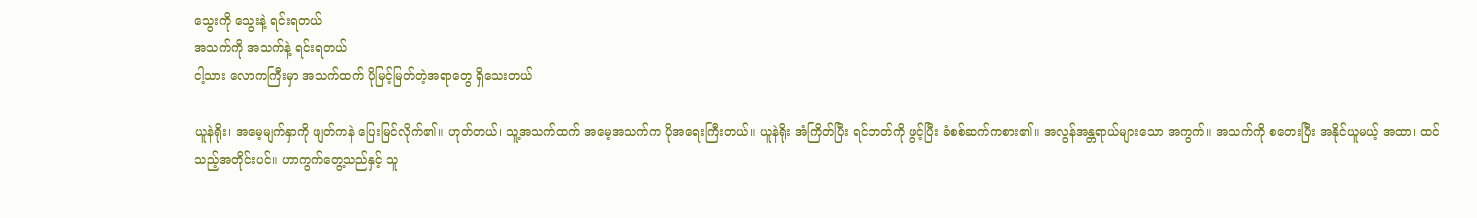သွေးကို သွေးနဲ့ ရင်းရတယ်
အသက်ကို အသက်နဲ့ ရင်းရတယ်
ငါ့သား လောကကြီးမှာ အသက်ထက် ပိုမြင့်မြတ်တဲ့အရာတွေ ရှိသေးတယ်

ယူနဲရိုး၊ အမေ့မျက်နှာကို ဖျတ်ကနဲ ပြေးမြင်လိုက်၏။ ဟုတ်တယ်၊ သူ့အသက်ထက် အမေ့အသက်က ပိုအရေးကြီးတယ်။ ယူနဲရိုး အံကြိတ်ပြီး ရင်ဘတ်ကို ဖွင့်ပြီး ခံစစ်ဆက်ကစား၏။ အလွန်အန္တရာယ်များသော အကွက်။ အသက်ကို စတေးပြီး အနိုင်ယူမယ့် အထာ၊ ထင်သည့်အတိုင်းပင်။ ဟာကွက်တွေ့သည်နှင့် သူ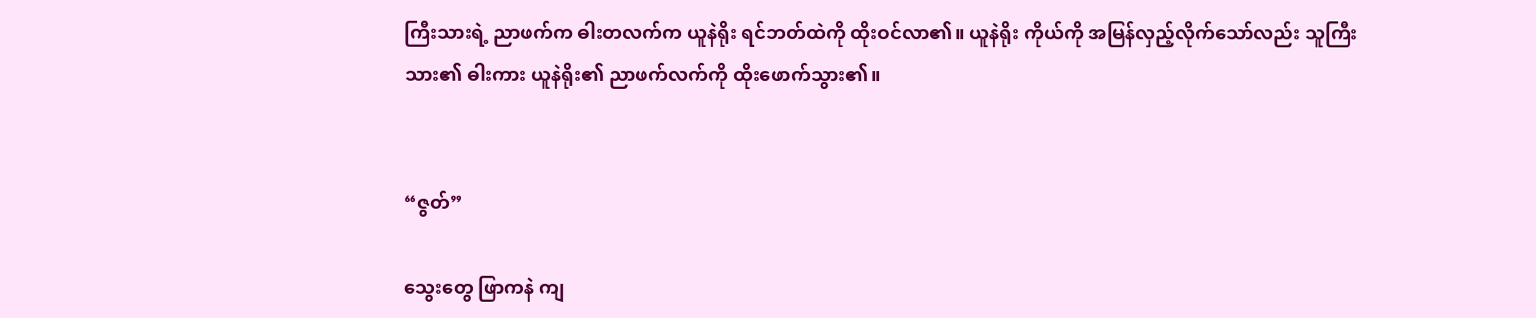ကြီးသားရဲ့ ညာဖက်က ဓါးတလက်က ယူနဲရိုး ရင်ဘတ်ထဲကို ထိုးဝင်လာ၏။ ယူနဲရိုး ကိုယ်ကို အမြန်လှည့်လိုက်သော်လည်း သူကြီးသား၏ ဓါးကား ယူနဲရိုး၏ ညာဖက်လက်ကို ထိုးဖောက်သွား၏။


“ဇွတ်”

သွေးတွေ ဖြာကနဲ ကျ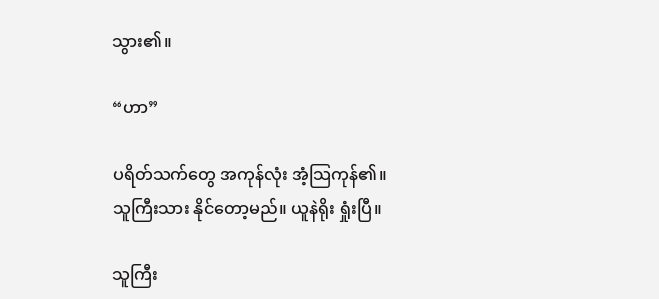သွား၏။

“ဟာ”

ပရိတ်သက်တွေ အကုန်လုံး အံ့သြကုန်၏။ သူကြီးသား နိုင်တော့မည်။ ယူနဲရိုး ရှုံးပြီ။

သူကြီး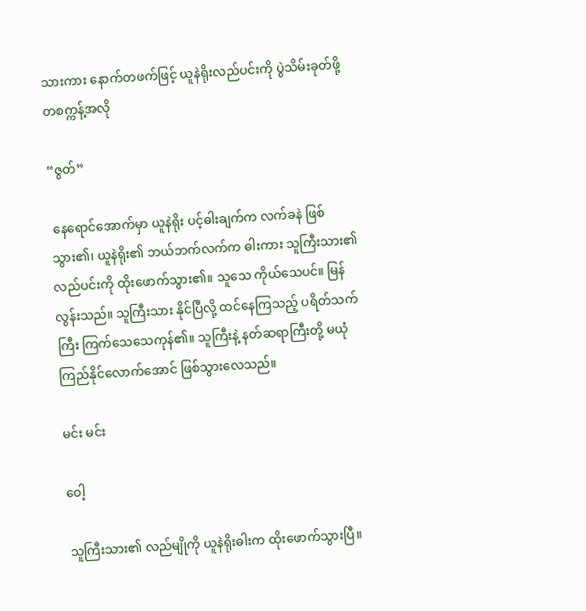သားကား နောက်တဖက်ဖြင့် ယူနဲရိုးလည်ပင်းကို ပွဲသိမ်းခုတ်ဖို့ တစက္ကန့်အလို

“ဇွတ်”

 နေရောင်အောက်မှာ ယူနဲရိုး ပင့်ဓါးချက်က လက်ခနဲ ဖြစ်သွား၏၊ ယူနဲရိုး၏ ဘယ်ဘက်လက်က ဓါးကား သူကြီးသား၏ လည်ပင်းကို ထိုးဖောက်သွား၏။ သူသေ ကိုယ်သေပင်။ မြန်လွန်းသည်။ သူကြီးသား နိုင်ပြီလို့ ထင်နေကြသည့် ပရိတ်သက်ကြီး ကြက်သေသေကုန်၏။ သူကြီးနဲ့ နတ်ဆရာကြီးတို့ မယုံကြည်နိုင်လောက်အောင် ဖြစ်သွားလေသည်။

မင်း မင်း

ဝေါ့

သူကြီးသား၏ လည်မျိုကို ယူနဲရိုးဓါးက ထိုးဖောက်သွားပြီ။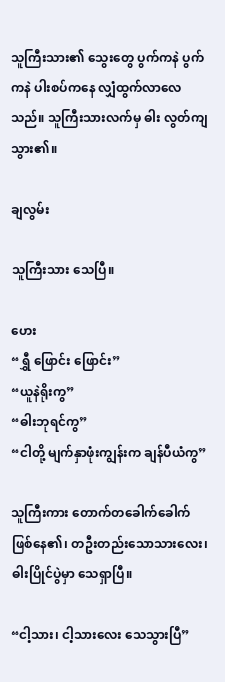သူကြီးသား၏ သွေးတွေ ပွက်ကနဲ ပွက်ကနဲ ပါးစပ်ကနေ လျှံထွက်လာလေသည်။ သူကြီးသားလက်မှ ဓါး လွတ်ကျသွား၏။

ချလွမ်း

သူကြီးသား သေပြီ။

ဟေး
“ရွှီ ဖြောင်း ဖြောင်း”
“ယူနဲရိုးကွ”
“ဓါးဘုရင်ကွ”
“ငါတို့ မျက်နှာဖုံးကျွန်းက ချန်ပီယံကွ”

သူကြီးကား တောက်တခေါက်ခေါက် ဖြစ်နေ၏၊ တဦးတည်းသောသားလေး၊ ဓါးပြိုင်ပွဲမှာ သေရှာပြီ။

“ငါ့သား၊ ငါ့သားလေး သေသွားပြီ”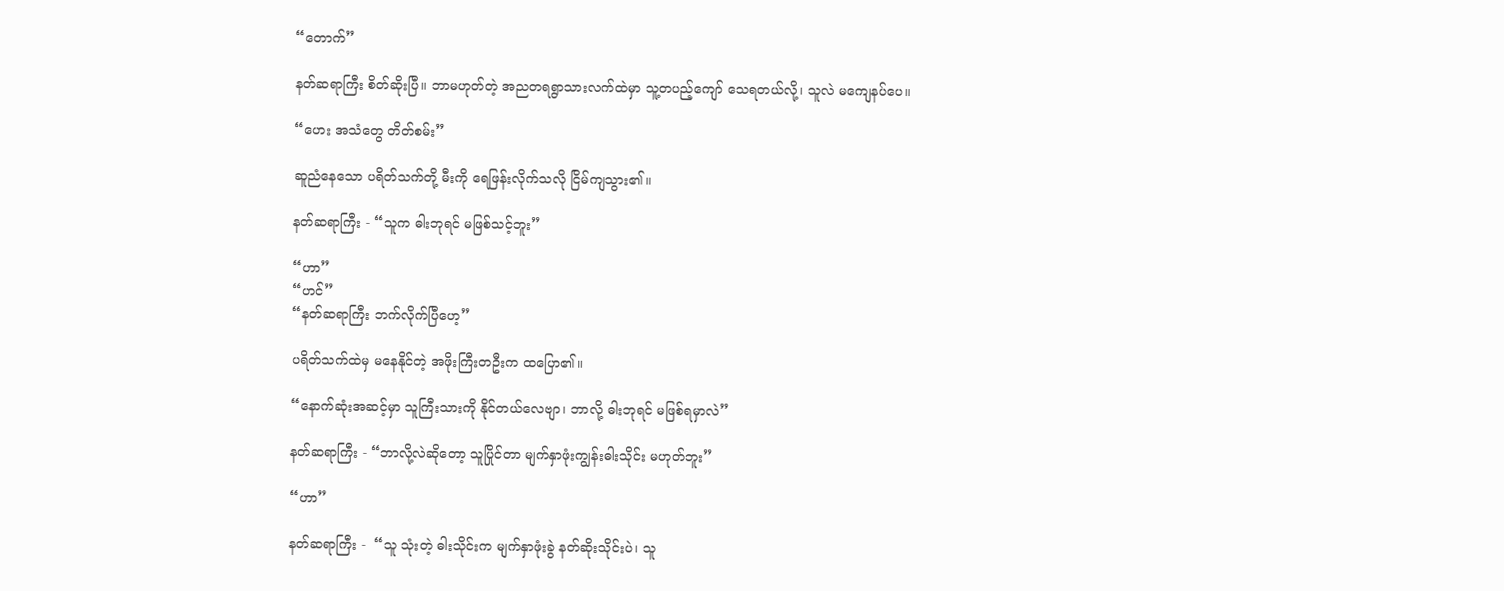“တောက်”

နတ်ဆရာကြီး စိတ်ဆိုးပြီ။ ဘာမဟုတ်တဲ့ အညတရရွာသားလက်ထဲမှာ သူ့တပည့်ကျော် သေရတယ်လို့၊ သူလဲ မကျေနပ်ပေ။

“ဟေး အသံတွေ တိတ်စမ်း”

ဆူညံနေသော ပရိတ်သက်တို့ မီးကို ရေဖြန်းလိုက်သလို ငြိမ်ကျသွား၏။

နတ်ဆရာကြီး - “သူက ဓါးဘုရင် မဖြစ်သင့်ဘူး”

“ဟာ”
“ဟင်”
“နတ်ဆရာကြီး ဘက်လိုက်ပြီဟေ့”

ပရိတ်သက်ထဲမှ မနေနိုင်တဲ့ အဖိုးကြီးတဦးက ထပြော၏။

“နောက်ဆုံးအဆင့်မှာ သူကြီးသားကို နိုင်တယ်လေဗျာ၊ ဘာလို့ ဓါးဘုရင် မဖြစ်ရမှာလဲ”

နတ်ဆရာကြီး - “ဘာလို့လဲဆိုတော့ သူပြိုင်တာ မျက်နှာဖုံးကျွန်းဓါးသိုင်း မဟုတ်ဘူး”

“ဟာ”

နတ်ဆရာကြီး -  “သူ သုံးတဲ့ ဓါးသိုင်းက မျက်နှာဖုံးခွဲ နတ်ဆိုးသိုင်းပဲ၊ သူ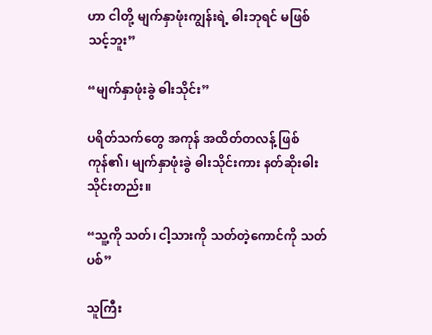ဟာ ငါတို့ မျက်နှာဖုံးကျွန်းရဲ့ ဓါးဘုရင် မဖြစ်သင့်ဘူး”

“မျက်နှာဖုံးခွဲ ဓါးသိုင်း”

ပရိတ်သက်တွေ အကုန် အထိတ်တလန့် ဖြစ်ကုန်၏၊ မျက်နှာဖုံးခွဲ ဓါးသိုင်းကား နတ်ဆိုးဓါးသိုင်းတည်း။

“သူ့ကို သတ်၊ ငါ့သားကို သတ်တဲ့ကောင်ကို သတ်ပစ်”

သူကြီး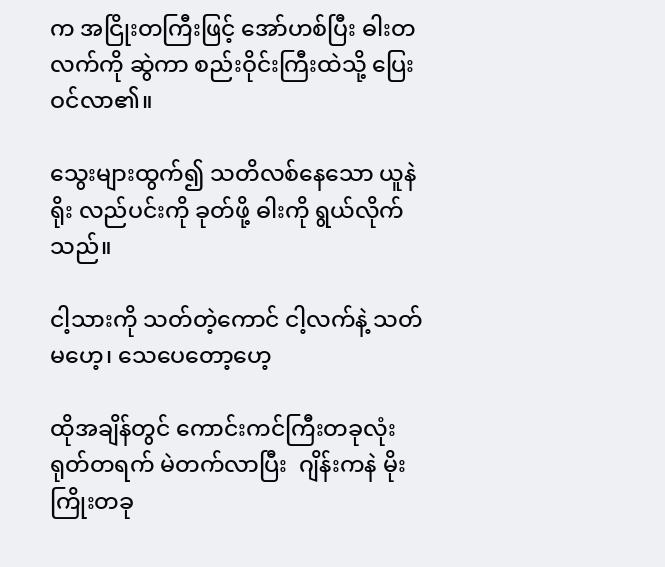က အငြိုးတကြီးဖြင့် အော်ဟစ်ပြီး ဓါးတလက်ကို ဆွဲကာ စည်းဝိုင်းကြီးထဲသို့ ပြေးဝင်လာ၏။

သွေးများထွက်၍ သတိလစ်နေသော ယူနဲရိုး လည်ပင်းကို ခုတ်ဖို့ ဓါးကို ရွယ်လိုက်သည်။

ငါ့သားကို သတ်တဲ့ကောင် ငါ့လက်နဲ့ သတ်မဟေ့၊ သေပေတော့ဟေ့

ထိုအချိန်တွင် ကောင်းကင်ကြီးတခုလုံး ရုတ်တရက် မဲတက်လာပြီး  ဂျိန်းကနဲ မိုးကြိုးတခု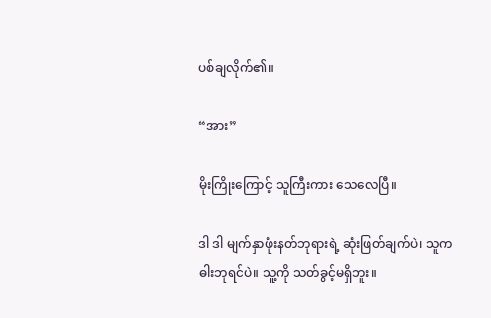ပစ်ချလိုက်၏။

“အား”

မိုးကြိုးကြောင့် သူကြီးကား သေလေပြီ။

ဒါ ဒါ မျက်နှာဖုံးနတ်ဘုရားရဲ့ ဆုံးဖြတ်ချက်ပဲ၊ သူက ဓါးဘုရင်ပဲ။ သူ့ကို သတ်ခွင့်မရှိဘူး။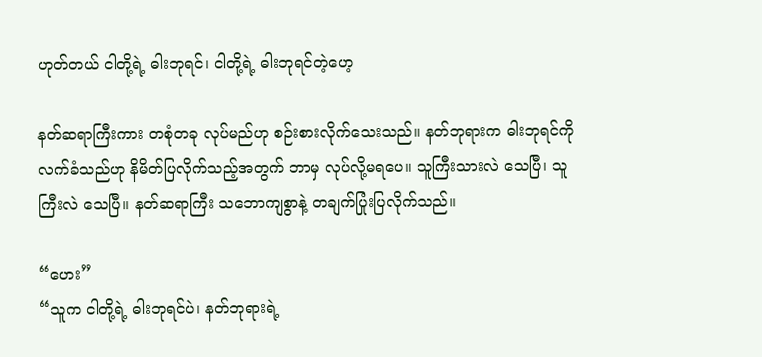ဟုတ်တယ် ငါတို့ရဲ့ ဓါးဘုရင်၊ ငါတို့ရဲ့ ဓါးဘုရင်တဲ့ဟေ့

နတ်ဆရာကြီးကား တစုံတခု လုပ်မည်ဟု စဉ်းစားလိုက်သေးသည်။ နတ်ဘုရားက ဓါးဘုရင်ကို လက်ခံသည်ဟု နိမိတ်ပြလိုက်သည့်အတွက် ဘာမှ လုပ်လို့မရပေ။ သူကြီးသားလဲ သေပြီ၊ သူကြီးလဲ သေပြီ။ နတ်ဆရာကြီး သဘောကျစွာနဲ့ တချက်ပြုံးပြလိုက်သည်။

“ဟေး”
“သူက ငါတို့ရဲ့ ဓါးဘုရင်ပဲ၊ နတ်ဘုရားရဲ့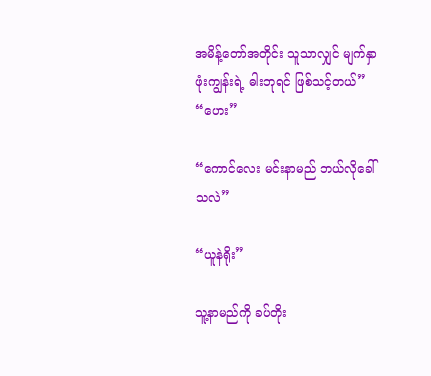အမိန့်တော်အတိုင်း သူသာလျှင် မျက်နှာဖုံးကျွန်းရဲ့ ဓါးဘုရင် ဖြစ်သင့်တယ်”
“ဟေး”

“ကောင်လေး မင်းနာမည် ဘယ်လိုခေါ်သလဲ”

“ယူနဲရိုး”

သူ့နာမည်ကို ခပ်တိုး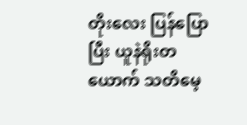တိုးလေး ပြန်ပြောပြီး ယူနဲရိုးတယောက် သတိမေ့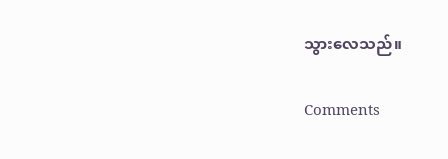သွားလေသည်။

Comments